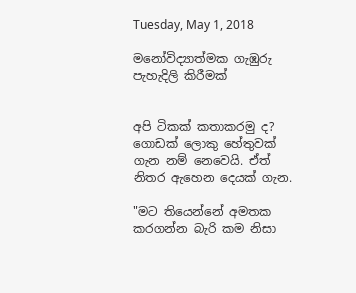Tuesday, May 1, 2018

මනෝවිද්‍යාත්මක ගැඹුරු පැහැදිලි කිරීමක්


අපි ටිකක් කතාකරමු ද? ගොඩක් ලොකු හේතුවක් ගැන නම් නෙවෙයි. ඒත් නිතර ඇහෙන දෙයක් ගැන.

"මට තියෙන්නේ අමතක කරගන්න බැරි කම නිසා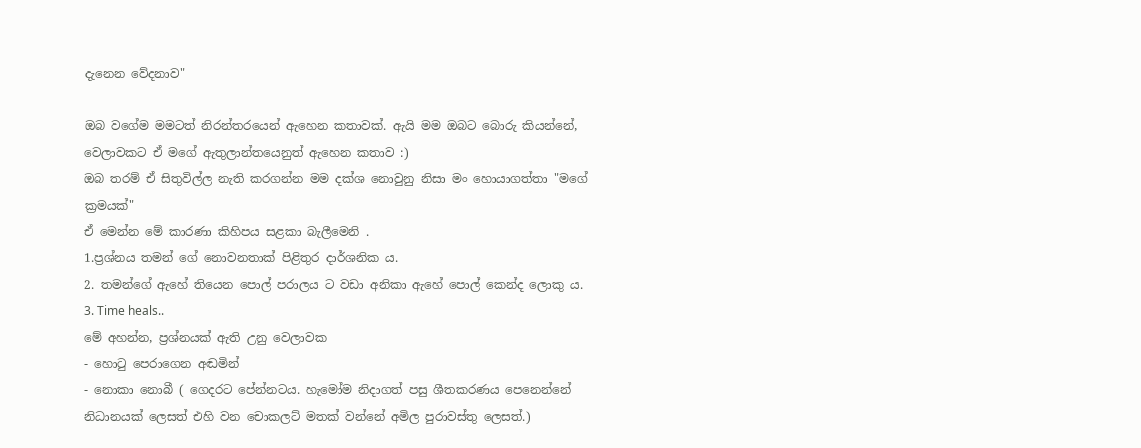දැනෙන වේදනාව"

ඔබ වගේම මමටත් නිරන්තරයෙන් ඇහෙන කතාවක්. ඇයි මම ඔබට බොරු කියන්නේ, වෙලාවකට ඒ මගේ ඇතුලාන්තයෙනුත් ඇහෙන කතාව :)
ඔබ තරම් ඒ සිතුවිල්ල නැති කරගන්න මම දක්ශ නොවුනු නිසා මං හොයාගත්තා "මගේ ක්‍රමයක්"
ඒ මෙන්න මේ කාරණා කිහිපය සළකා බැලීමෙනි .
1.ප්‍රශ්නය තමන් ගේ නොවනතාක් පිළිතුර දාර්ශනික ය.
2. තමන්ගේ ඇහේ තියෙන පොල් පරාලය ට වඩා අනිකා ඇහේ පොල් කෙන්ද ලොකු ය.
3. Time heals..
මේ අහන්න, ප්‍රශ්නයක් ඇති උනු වෙලාවක
- හොටු පෙරාගෙන අඬමින්
- නොකා නොබී ( ගෙදරට පේන්නටය. හැමෝම නිදාගත් පසු ශීතකරණය පෙනෙන්නේ නිධානයක් ලෙසත් එහි වන චොකලට් මතක් වන්නේ අමිල පුරාවස්තු ලෙසත්.)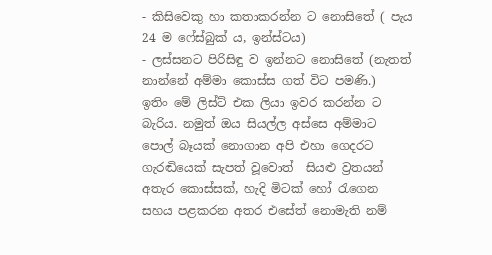- කිසිවෙකු හා කතාකරන්න ට නොසිතේ ( පැය 24 ම ෆේස්බුක් ය, ඉන්ස්ටය)
- ලස්සනට පිරිසිඳු ව ඉන්නට නොසිතේ (නැතත් නාන්නේ අම්මා කොස්ස ගත් විට පමණි.)
ඉතිං මේ ලිස්ට් එක ලියා ඉවර කරන්න ට බැරිය. නමුත් ඔය සියල්ල අස්සෙ අම්මාට පොල් බෑයක් නොගාන අපි එහා ගෙදරට ගැරඬියෙක් සැපත් වූවොත්  සියළු ව්‍රතයන් අතැර කොස්සක්, හැදි මිටක් හෝ රැගෙන සහය පළකරන අතර එසේත් නොමැති නම්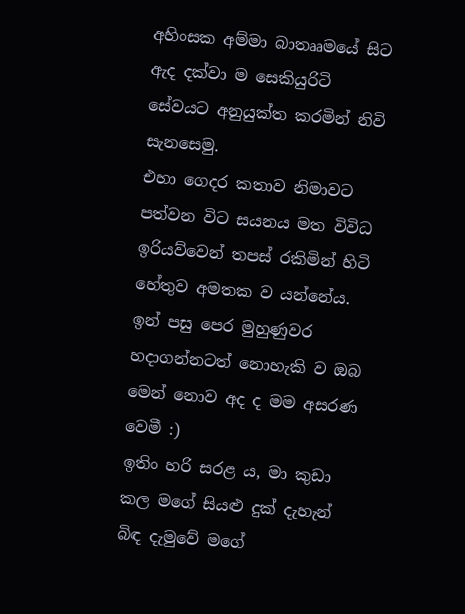අහිංසක අම්මා බාතෲමයේ සිට ඇද දක්වා ම සෙකියුරිටි සේවයට අනුයුක්ත කරමින් නිවි සැනසෙමු.
එහා ගෙදර කතාව නිමාවට පත්වන විට සයනය මත විවිධ ඉරියව්වෙන් තපස් රකිමින් හිටි හේතුව අමතක ව යන්නේය. ඉන් පසු පෙර මුහුණුවර හදාගන්නටත් නොහැකි ව ඔබ මෙන් නොව අද ද මම අසරණ වෙමී :)
ඉතිං හරි සරළ ය, මා කුඩා කල මගේ සියළු දුක් දැහැන් බිඳ දැමුවේ මගේ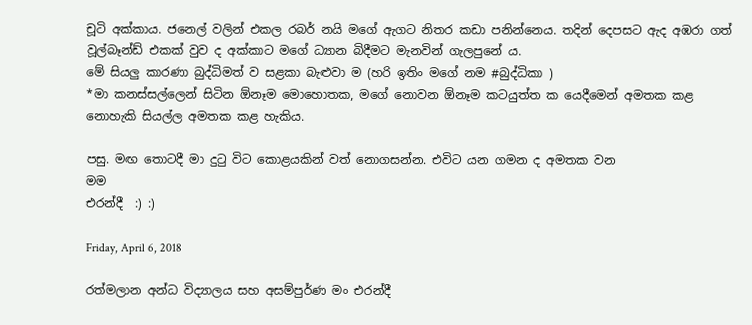චූටි අක්කාය. ජනෙල් වලින් එකල රබර් නයි මගේ ඇගට නිතර කඩා පනින්නෙය. තදින් දෙපසට ඇද අඹරා ගත් වූල්බෑන්ඩ් එකක් වුව ද අක්කාට මගේ ධ්‍යාන බිදීමට මැනවින් ගැලපුනේ ය.
මේ සියලු කාරණා බුද්ධිමත් ව සළකා බැළුවා ම (හරි ඉතිං මගේ නම #බුද්ධිකා )
*මා කනස්සල්ලෙන් සිටින ඕනෑම මොහොතක, මගේ නොවන ඕනෑම කටයුත්ත ක යෙදීමෙන් අමතක කළ නොහැකි සියල්ල අමතක කළ හැකිය.

පසු. මඟ තොටදී මා දුටු විට කොළයකින් වත් නොගසන්න. එවිට යන ගමන ද අමතක වන
මම
එරන්දී  :) :)

Friday, April 6, 2018

රත්මලාන අන්ධ විද්‍යාලය සහ අසම්පුර්ණ මං එරන්දී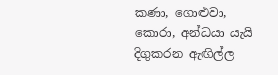කණා, ගොළුවා, කොරා, අන්ධයා යැයි දිගුකරන ඇඟිල්ල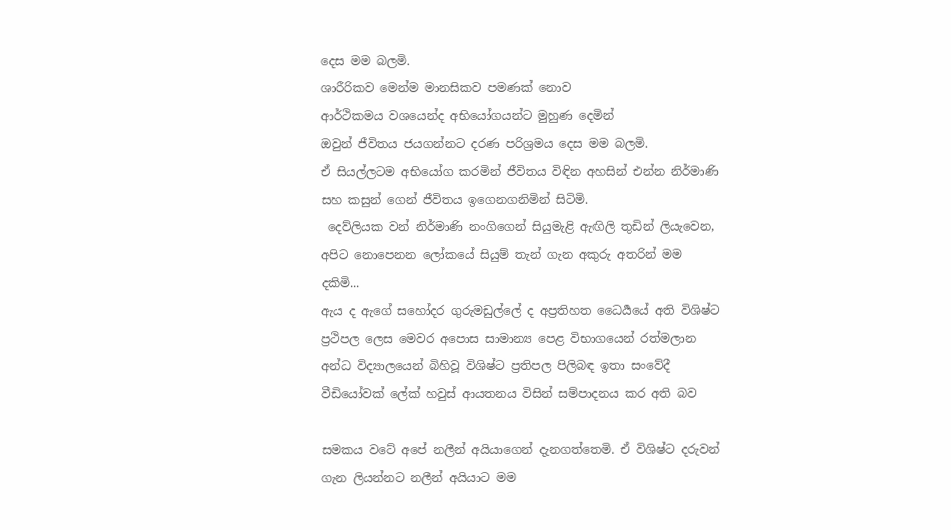දෙස මම බලමි.
ශාරීරිකව මෙන්ම මානසිකව පමණක් නොව
ආර්ථිකමය වශයෙන්ද අභියෝගයන්ට මුහුණ දෙමින්
ඔවුන් ජීවිතය ජයගන්නට දරණ පරිශ්‍රමය දෙස මම බලමි.
ඒ සියල්ලටම අභියෝග කරමින් ජීවිතය විඳින අහසින් එන්න නිර්මාණි සහ කසුන් ගෙන් ජීවිතය ඉගෙනගනිමින් සිටිමි.
 දෙව්ලියක වන් නිර්මාණි නංගිගෙන් සියුමැළි ඇඟිලි තුඩින් ලියැවෙන, අපිට නොපෙනන ලෝකයේ සියුම් තැන් ගැන අකුරු අතරින් මම දකිමි...
ඇය ද ඇගේ සහෝදර ගුරුමඩුල්ලේ ද අප්‍රතිහත ධෛර්‍යයේ අති විශිෂ්ට ප්‍රථිපල ලෙස මෙවර අපොස සාමාන්‍ය පෙළ විභාගයෙන් රත්මලාන අන්ධ විද්‍යාලයෙන් බිහිවූ විශිෂ්ට ප්‍රතිපල පිලිබඳ ඉතා සංවේදී වීඩියෝවක් ලේක් හවුස් ආයතනය විසින් සම්පාදනය කර අති බව

සමකය වටේ අපේ නලීන් අයියාගෙන් දැනගත්තෙමි. ඒ විශිෂ්ට දරුවන් ගැන ලියන්නට නලීන් අයියාට මම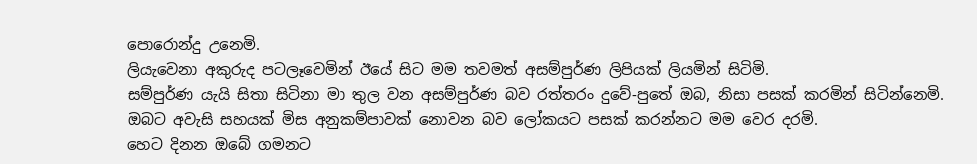පොරොන්දු උනෙමි.
ලියැවෙනා අකුරුද පටලෑවෙමින් ඊයේ සිට මම තවමත් අසම්පුර්ණ ලිපියක් ලියමින් සිටිමි.
සම්පුර්ණ යැයි සිතා සිටිනා මා තුල වන අසම්පුර්ණ බව රත්තරං දුවේ-පුතේ ඔබ, නිසා පසක් කරමින් සිටින්නෙමි.
ඔබට අවැසි සහයක් මිස අනුකම්පාවක් නොවන බව ලෝකයට පසක් කරන්නට මම වෙර දරමි.
හෙට දිනන ඔබේ ගමනට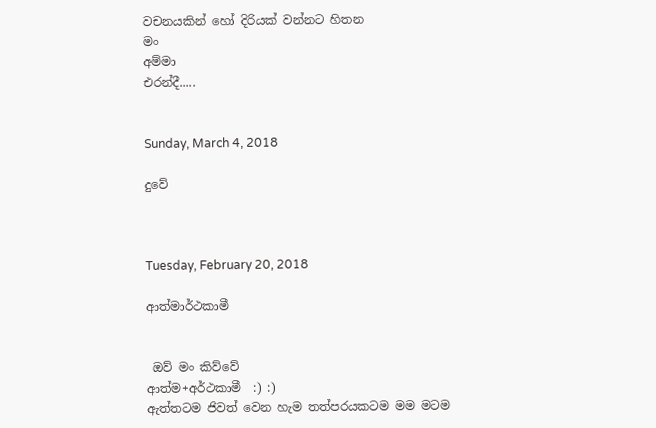වචනයකින් හෝ දිරියක් වන්නට හිතන
මං
අම්මා
එරන්දී.....


Sunday, March 4, 2018

දුවේ



Tuesday, February 20, 2018

ආත්මාර්ථකාමී


 ඔව් මං කිව්වේ
ආත්ම+අර්ථකාමී  :) :)
ඇත්තටම ජිවත් වෙන හැම තත්පරයකටම මම මටම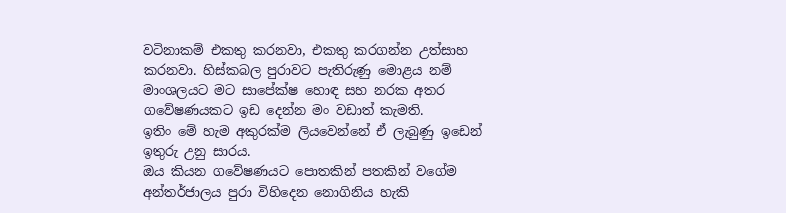වටිනාකම් එකතු කරනවා, එකතු කරගන්න උත්සාහ කරනවා. හිස්කබල පුරාවට පැතිරුණු මොළය නම් මාංශලයට මට සාපේක්ෂ හොඳ සහ නරක අතර ගවේෂණයකට ඉඩ දෙන්න මං වඩාත් කැමති.
ඉතිං මේ හැම අකුරක්ම ලියවෙන්නේ ඒ ලැබුණු ඉඩෙන් ඉතුරු උනු සාරය.
ඔය කියන ගවේෂණයට පොතකින් පතකින් වගේම අන්තර්ජාලය පුරා විහිදෙන නොගිනිය හැකි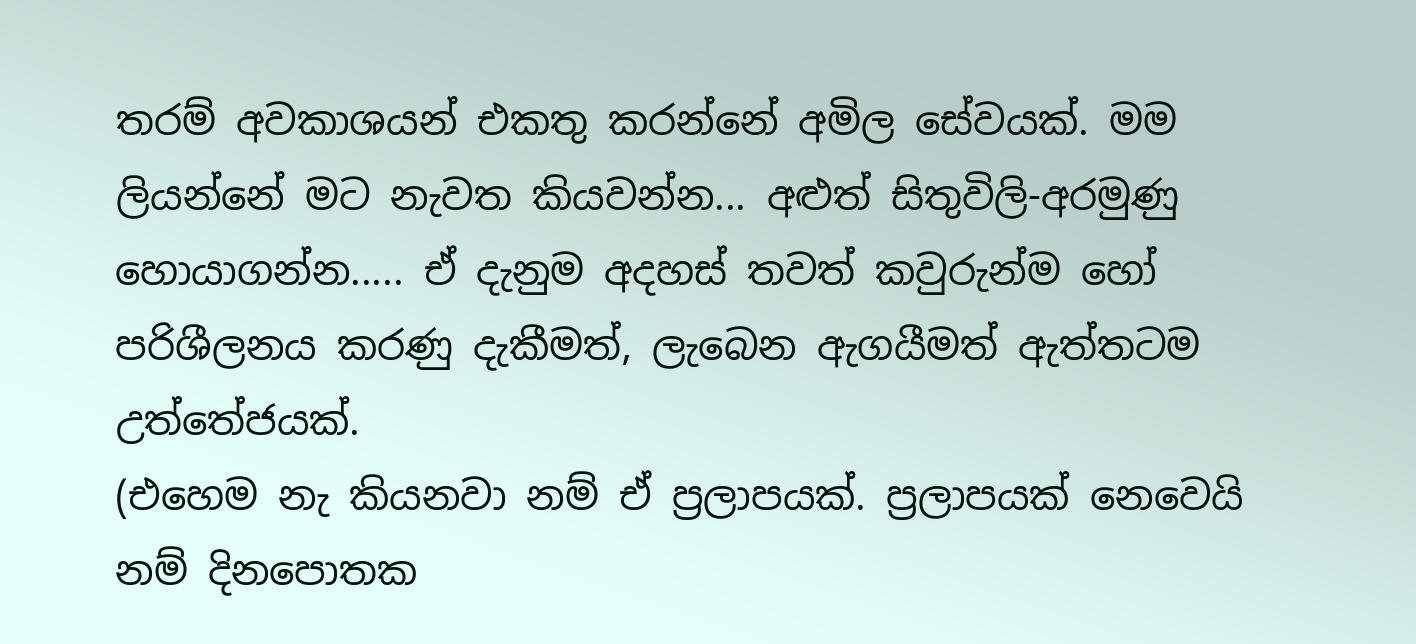තරම් අවකාශයන් එකතු කරන්නේ අමිල සේවයක්. මම ලියන්නේ මට නැවත කියවන්න... අළුත් සිතුවිලි-අරමුණු හොයාගන්න..... ඒ දැනුම අදහස් තවත් කවුරුන්ම හෝ පරිශීලනය කරණු දැකීමත්, ලැබෙන ඇගයීමත් ඇත්තටම උත්තේජයක්.
(එහෙම නැ කියනවා නම් ඒ ප්‍රලාපයක්. ප්‍රලාපයක් නෙවෙයි නම් දිනපොතක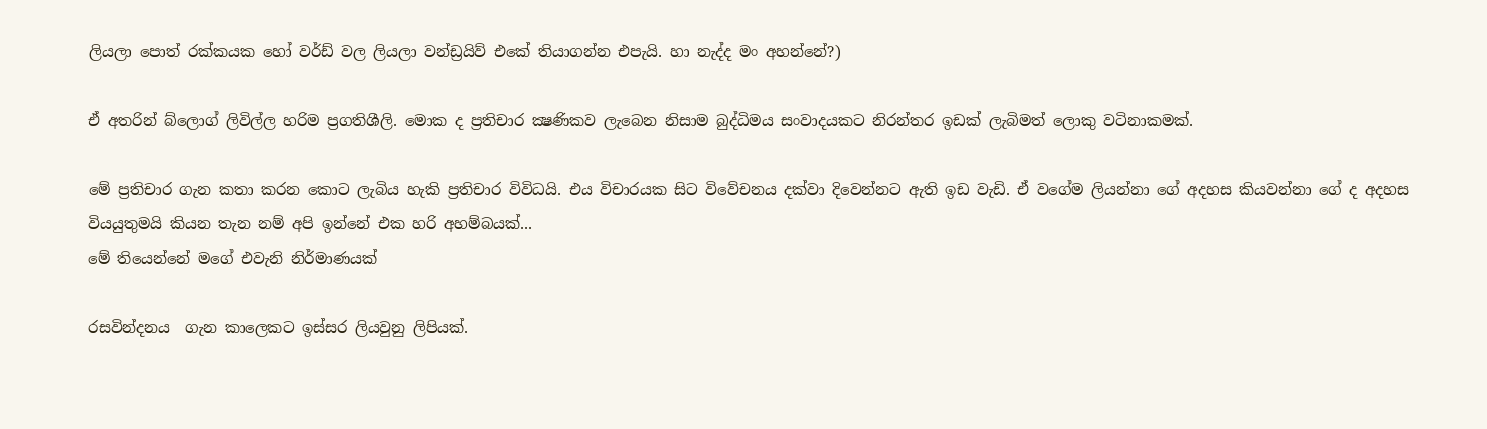ලියලා පොත් රක්කයක හෝ වර්ඩ් වල ලියලා වන්ඩ්‍රයිව් එකේ තියාගන්න එපැයි. හා නැද්ද මං අහන්නේ?)

ඒ අතරින් බ්ලොග් ලිවිල්ල හරිම ප්‍රගතිශීලි. මොක ද ප්‍රතිචාර ක්‍ෂණිකව ලැබෙන නිසාම බුද්ධිමය සංවාදයකට නිරන්තර ඉඩක් ලැබිමත් ලොකු වටිනාකමක්.

මේ ප්‍රතිචාර ගැන කතා කරන කොට ලැබිය හැකි ප්‍රතිචාර විවිධයි. එය විචාරයක සිට විවේචනය දක්වා දිවෙන්නට ඇති ඉඩ වැඩි. ඒ වගේම ලියන්නා ගේ අදහස කියවන්නා ගේ ද අදහස වියයුතුමයි කියන තැන නම් අපි ඉන්නේ එක හරි අහම්බයක්...
මේ තියෙන්නේ මගේ එවැනි නිර්මාණයක්

රසවින්දනය  ගැන කාලෙකට ඉස්සර ලියවුනු ලිපියක්.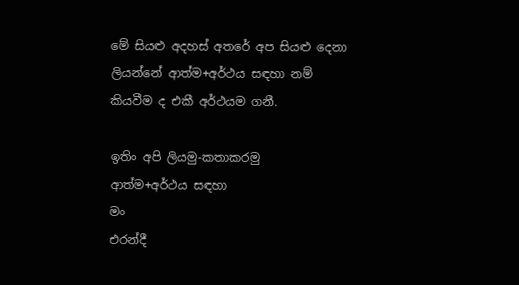මේ සියළු අදහස් අතරේ අප සියළු දෙනා ලියන්නේ ආත්ම+අර්ථය සඳහා නම් කියවීම ද එකී අර්ථයම ගනී.

ඉතිං අපි ලියමු-කතාකරමු
ආත්ම+අර්ථය සඳහා
මං
එරන්දී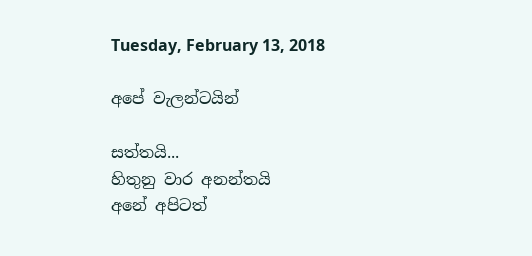Tuesday, February 13, 2018

අපේ වැලන්ටයින්

සත්තයි...
හිතුනු වාර අනන්තයි
අනේ අපිටත්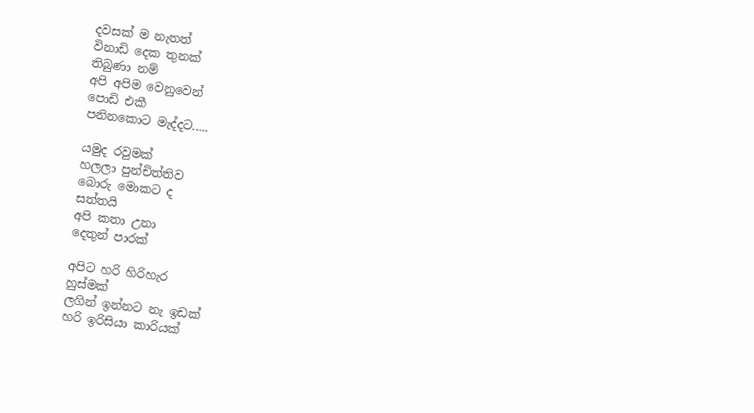දවසක් ම නැතත්
විනාඩි දෙක තුනක්
තිබුණා නම්
අපි අපිම වෙනුවෙන්
පොඩි එකී
පනිනකොට මැද්දට.....

යමුද රවුමක්
හලලා පුන්චිත්තිව
බොරු මොකට ද
සත්තයි
අපි කතා උනා
දෙතුන් පාරක්

අපිට හරි හිරිහැර
හුස්මක්
ලගින් ඉන්නට නැ ඉඩක්
හරි ඉරිසියා කාරියක්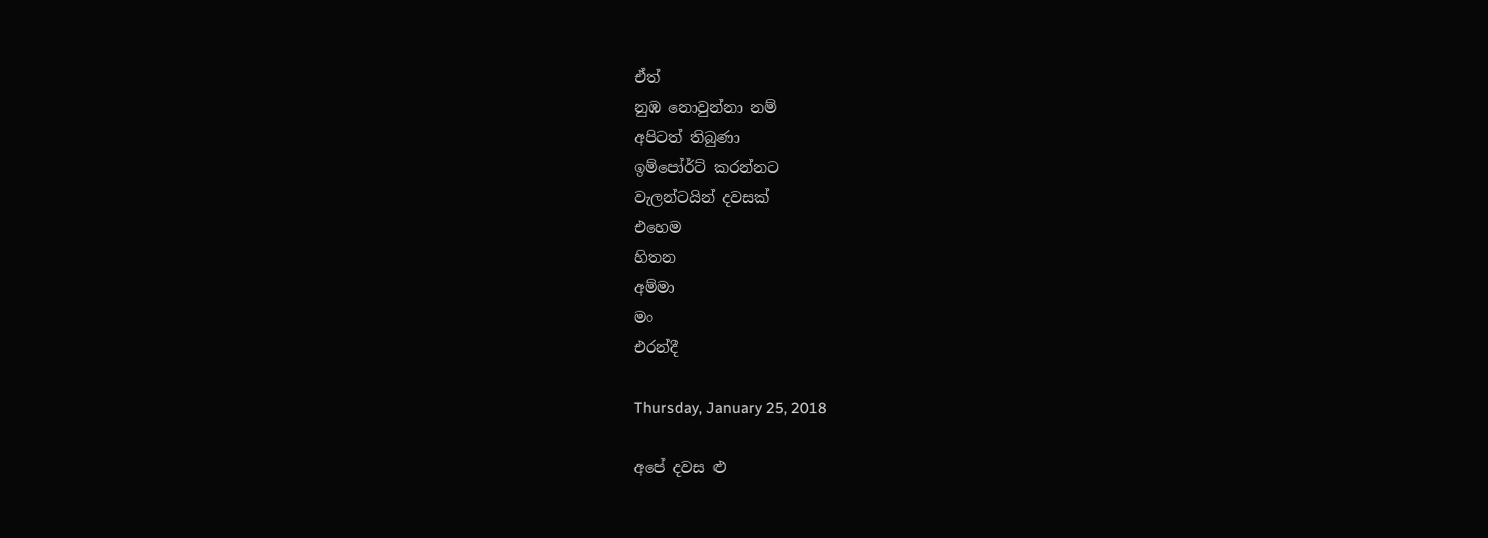ඒත්
නුඹ නොවුන්නා නම්
අපිටත් තිබුණා
ඉම්පෝර්ට් කරන්නට
වැලන්ටයින් දවසක්
එහෙම
හිතන
අම්මා
මං
එරන්දී

Thursday, January 25, 2018

අපේ දවස ළු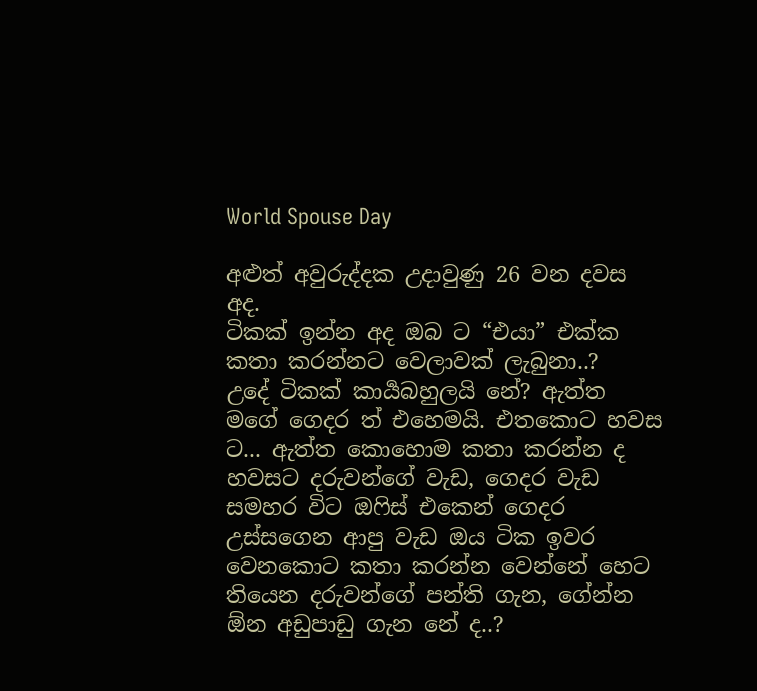World Spouse Day

අළුත් අවුරුද්දක උදාවුණු 26 වන දවස අද.
ටිකක් ඉන්න අද ඔබ ට “එයා” එක්ක කතා කරන්නට වෙලාවක් ලැබුනා..?
උදේ ටිකක් කාර්‍යබහුලයි නේ? ඇත්ත මගේ ගෙදර ත් එහෙමයි. එතකොට හවස ට... ඇත්ත කොහොම කතා කරන්න ද හවසට දරුවන්ගේ වැඩ, ගෙදර වැඩ සමහර විට ඔෆිස් එකෙන් ගෙදර උස්සගෙන ආපු වැඩ ඔය ටික ඉවර වෙනකොට කතා කරන්න වෙන්නේ හෙට තියෙන දරුවන්ගේ පන්ති ගැන, ගේන්න ඕන අඩුපාඩු ගැන නේ ද..?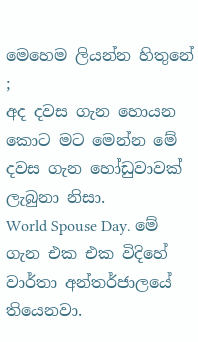මෙහෙම ලියන්න හිතුනේ ;
අද දවස ගැන හොයන කොට මට මෙන්න මේ දවස ගැන හෝඩුවාවක් ලැබුනා නිසා.
World Spouse Day. මේ ගැන එක එක විදිහේ වාර්තා අන්තර්ජාලයේ තියෙනවා.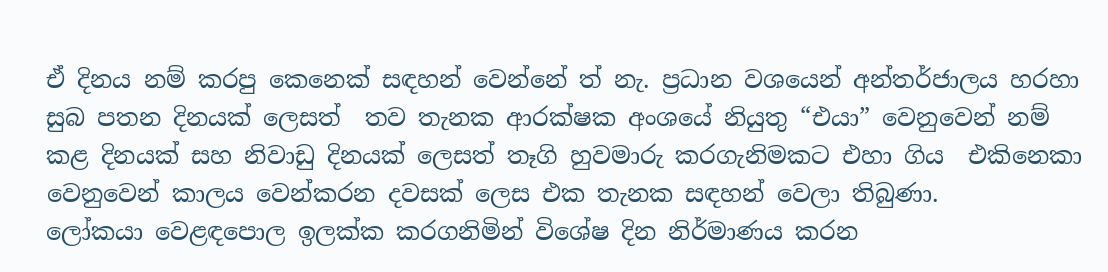ඒ දිනය නම් කරපු කෙනෙක් සඳහන් වෙන්නේ ත් නැ. ප්‍රධාන වශයෙන් අන්තර්ජාලය හරහා සුබ පතන දිනයක් ලෙසත්  තව තැනක ආරක්ෂක අංශයේ නියුතු “එයා” වෙනුවෙන් නම් කළ දිනයක් සහ නිවාඩු දිනයක් ලෙසත් තෑගි හුවමාරු කරගැනිමකට එහා ගිය  එකිනෙකා වෙනුවෙන් කාලය වෙන්කරන දවසක් ලෙස එක තැනක සඳහන් වෙලා තිබුණා.
ලෝකයා වෙළඳපොල ඉලක්ක කරගනිමින් විශේෂ දින නිර්මාණය කරන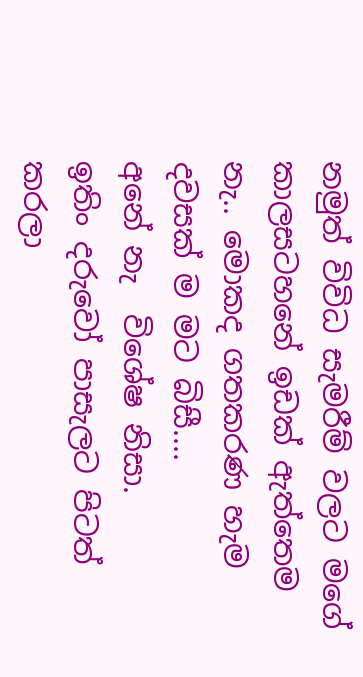නමුත් විවිධ සැමරීම් වලට මගේ කාලසටහනේ ඉඩක් ඇත්තෙම නැ.. මොකද ගතකරණ හැම දවසක් ම මට බිසී....
අනේ නැ  විශේෂ නිසා.
ඉතිං දරුවෝ පාසැලට පිටත් කරලා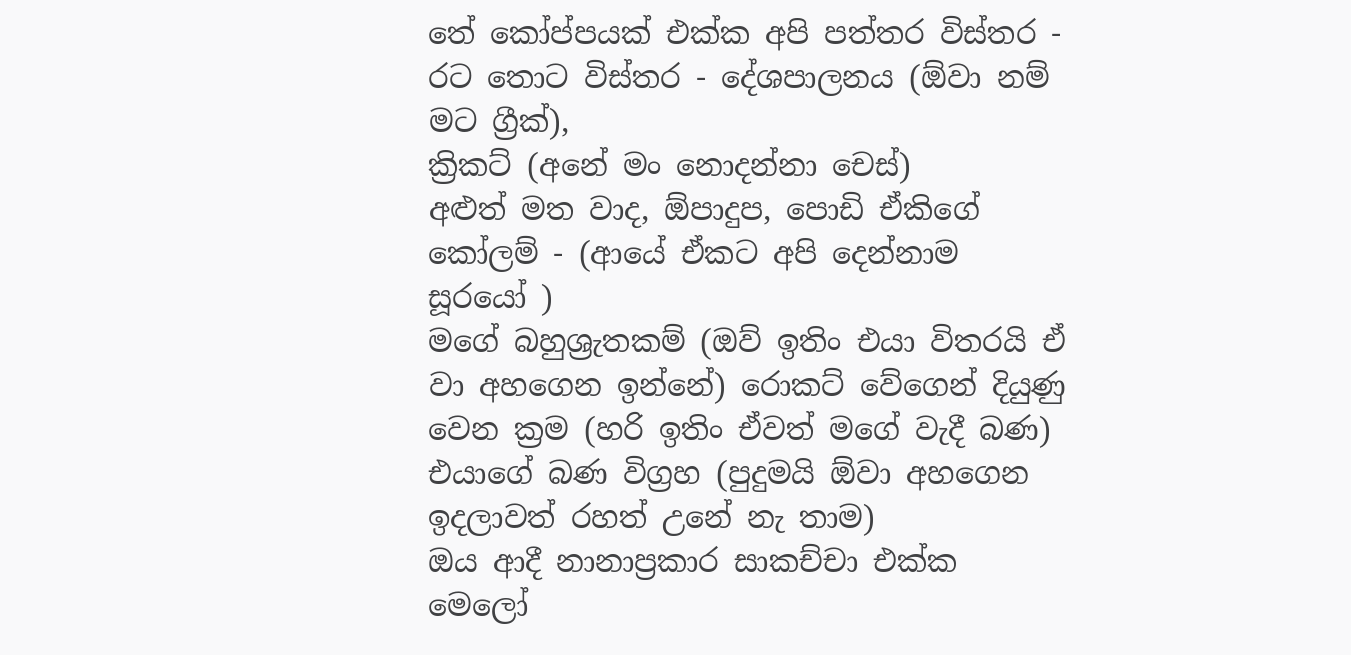තේ කෝප්පයක් එක්ක අපි පත්තර විස්තර - රට තොට විස්තර - දේශපාලනය (ඕවා නම් මට ග්‍රීක්),
ක්‍රිකට් (අනේ මං නොදන්නා චෙස්)
අළුත් මත වාද, ඕපාදුප, පොඩි ඒකිගේ කෝලම් - (ආයේ ඒකට අපි දෙන්නාම සූරයෝ )
මගේ බහුශ්‍රැතකම් (ඔව් ඉතිං එයා විතරයි ඒ වා අහගෙන ඉන්නේ) රොකට් වේගෙන් දියුණු වෙන ක්‍රම (හරි ඉතිං ඒවත් මගේ වැදී බණ)
එයාගේ බණ විග්‍රහ (පුදුමයි ඕවා අහගෙන ඉදලාවත් රහත් උනේ නැ තාම)
ඔය ආදී නානාප්‍රකාර සාකච්චා එක්ක මෙලෝ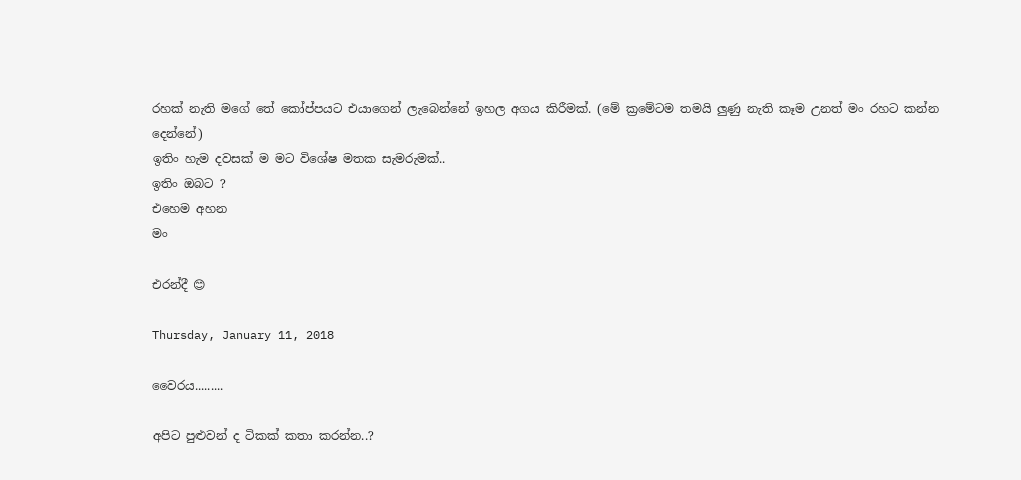රහක් නැති මගේ තේ කෝප්පයට එයාගෙන් ලැබෙන්නේ ඉහල අගය කිරීමක්. (මේ ක්‍රමේටම තමයි ලුණු නැති කෑම උනත් මං රහට කන්න දෙන්නේ)
ඉතිං හැම දවසක් ම මට විශේෂ මතක සැමරුමක්..
ඉතිං ඔබට ?
එහෙම අහන
මං

එරන්දී 😊

Thursday, January 11, 2018

වෛරය.........

අපිට පුළුවන් ද ටිකක් කතා කරන්න..?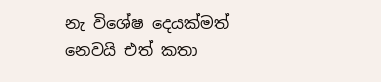නැ විශේෂ දෙයක්මත් නෙවයි එත් කතා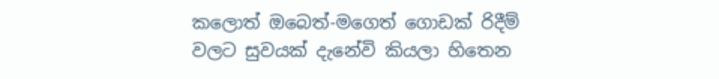කලොත් ඔබෙත්-මගෙත් ගොඩක් රිදීම් වලට සුවයක් දැනේවි කියලා හිතෙන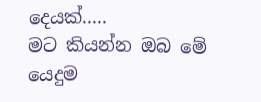දෙයක්.....
මට කියන්න ඔබ මේ යෙදුම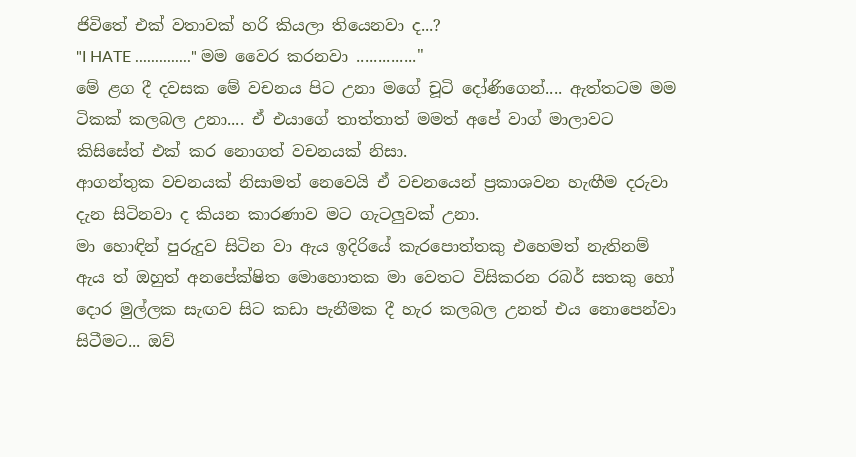ජිවිතේ එක් වතාවක් හරි කියලා තියෙනවා ද...?
"I HATE .............." මම වෛර කරනවා .............."
මේ ළග දී දවසක මේ වචනය පිට උනා මගේ චූටි දෝණිගෙන්.... ඇත්තටම මම ටිකක් කලබල උනා.... ඒ එයාගේ තාත්තාත් මමත් අපේ වාග් මාලාවට කිසිසේත් එක් කර නොගත් වචනයක් නිසා.
ආගන්තුක වචනයක් නිසාමත් නෙවෙයි ඒ වචනයෙන් ප්‍රකාශවන හැඟීම දරුවා දැන සිටිනවා ද කියන කාරණාව මට ගැටලුවක් උනා.
මා හොඳින් පුරුදුව සිටින වා ඇය ඉදිරියේ කැරපොත්තකු එහෙමත් නැතිනම් ඇය ත් ඔහුත් අනපේක්ෂිත මොහොතක මා වෙතට විසිකරන රබර් සතකු හෝ දොර මුල්ලක සැඟව සිට කඩා පැනීමක දී හැර කලබල උනත් එය නොපෙන්වා සිටීමට... ඔව්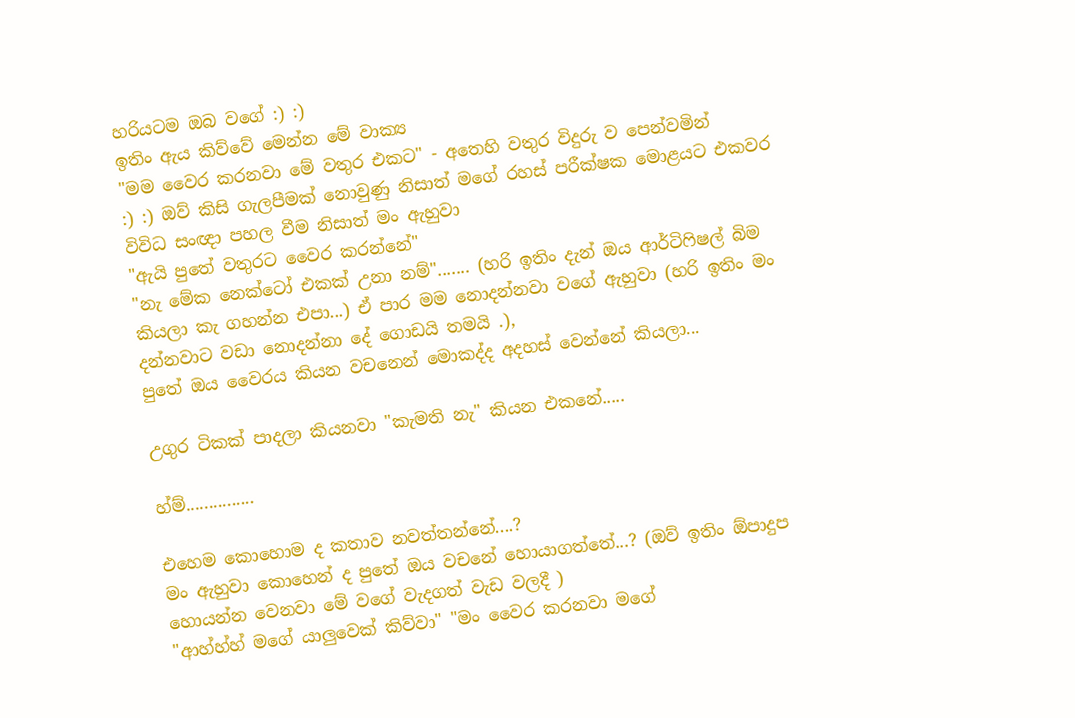හරියටම ඔබ වගේ :) :)
ඉතිං ඇය කිව්වේ මෙන්න මේ වාක්‍ය
"මම වෛර කරනවා මේ වතුර එකට" - අතෙහි වතුර විදුරු ව පෙන්වමින්
:) :) ඔව් කිසි ගැලපීමක් නොවුණු නිසාත් මගේ රහස් පරීක්ෂක මොළයට එකවර විවිධ සංඥා පහල වීම නිසාත් මං ඇහුවා
"ඇයි පුතේ වතුරට වෛර කරන්නේ"
"නැ මේක නෙක්ටෝ එකක් උනා නම්"....... (හරි ඉතිං දැන් ඔය ආර්ටිෆිෂල් බිම කියලා කැ ගහන්න එපා...) ඒ පාර මම නොදන්නවා වගේ ඇහුවා (හරි ඉතිං මං දන්නවාට වඩා නොදන්නා දේ ගොඩයි තමයි .),
පුතේ ඔය වෛරය කියන වචනෙන් මොකද්ද අදහස් වෙන්නේ කියලා...

උගුර ටිකක් පාදලා කියනවා "කැමති නැ" කියන එකනේ.....

හ්ම්...............

එහෙම කොහොම ද කතාව නවත්තන්නේ....?
මං ඇහුවා කොහෙන් ද පුතේ ඔය වචනේ හොයාගත්තේ...? (ඔව් ඉතිං ඕපාදුප හොයන්න වෙනවා මේ වගේ වැදගත් වැඩ වලදී )
"ආහ්හ්හ් මගේ යාලුවෙක් කිව්වා" "මං වෛර කරනවා මගේ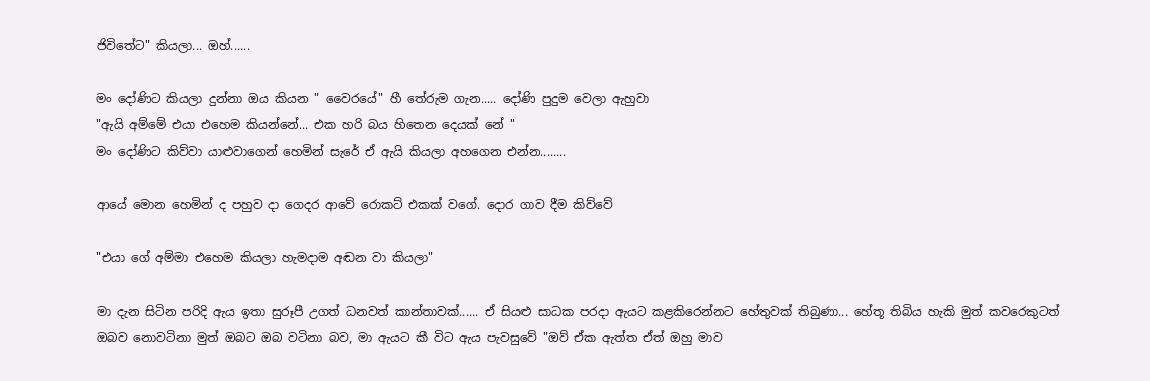ජිවිතේට" කියලා... ඔහ්......

මං දෝණිට කියලා දුන්නා ඔය කියන " වෛරයේ" හී තේරුම ගැන..... දෝණි පුදුම වෙලා ඇහුවා
"ඇයි අම්මේ එයා එහෙම කියන්නේ... එක හරි බය හිතෙන දෙයක් නේ "
මං දෝණිට කිව්වා යාළුවාගෙන් හෙමින් සැරේ ඒ ඇයි කියලා අහගෙන එන්න........

ආයේ මොන හෙමින් ද පහුව දා ගෙදර ආවේ රොකට් එකක් වගේ. දොර ගාව දීම කිව්වේ

"එයා ගේ අම්මා එහෙම කියලා හැමදාම අඬන වා කියලා"

මා දැන සිටින පරිදි ඇය ඉතා සුරූපී උගත් ධනවත් කාන්තාවක්...... ඒ සියළු සාධක පරදා ඇයට කළකිරෙන්නට හේතුවක් තිබුණා... හේතූ තිබිය හැකි මුත් කවරෙකුටත් ඔබව නොවටිනා මුත් ඔබට ඔබ වටිනා බව, මා ඇයට කී විට ඇය පැවසුවේ "ඔව් ඒක ඇත්ත ඒත් ඔහු මාව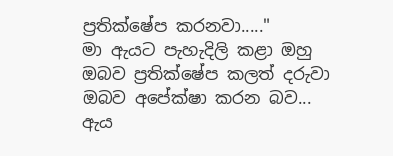ප්‍රතික්ෂේප කරනවා....."
මා ඇයට පැහැදිලි කළා ඔහු ඔබව ප්‍රතික්ෂේප කලත් දරුවා ඔබව අපේක්ෂා කරන බව...
ඇය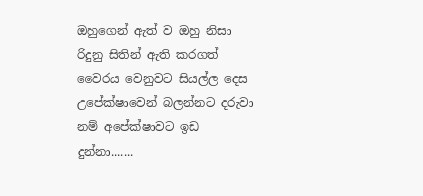ඔහුගෙන් ඇත් ව ඔහු නිසා රිදුනු සිතින් ඇති කරගත් වෛරය වෙනුවට සියල්ල දෙස උපේක්ෂාවෙන් බලන්නට දරුවා නම් අපේක්ෂාවට ඉඩ දුන්නා.......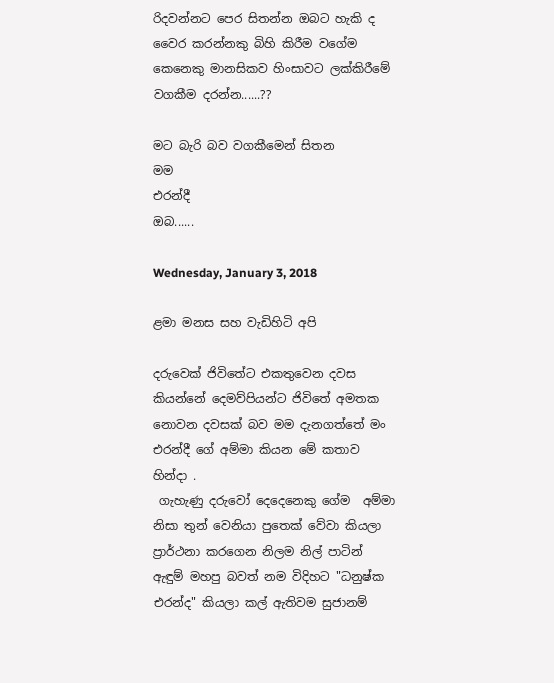රිදවන්නට පෙර සිතන්න ඔබට හැකි ද වෛර කරන්නකු බිහි කිරීම වගේම කෙනෙකු මානසිකව හිංසාවට ලක්කිරීමේ වගකීම දරන්න......??

මට බැරි බව වගකීමෙන් සිතන
මම
එරන්දී
ඔබ......

Wednesday, January 3, 2018

ළමා මනස සහ වැඩිහිටි අපි

දරුවෙක් ජිවිතේට එකතුවෙන දවස කියන්නේ දෙමව්පියන්ට ජිවිතේ අමතක නොවන දවසක් බව මම දැනගත්තේ මං එරන්දී ගේ අම්මා කියන මේ කතාව හින්දා .
 ගැහැණු දරුවෝ දෙදෙනෙකු ගේම  අම්මා නිසා තුන් වෙනියා පුතෙක් වේවා කියලා ප්‍රාර්ථනා කරගෙන නිලම නිල් පාටින් ඇඳුම් මහපු බවත් නම විදිහට "ධනුෂ්ක එරන්ද" කියලා කල් ඇතිවම සුජානම්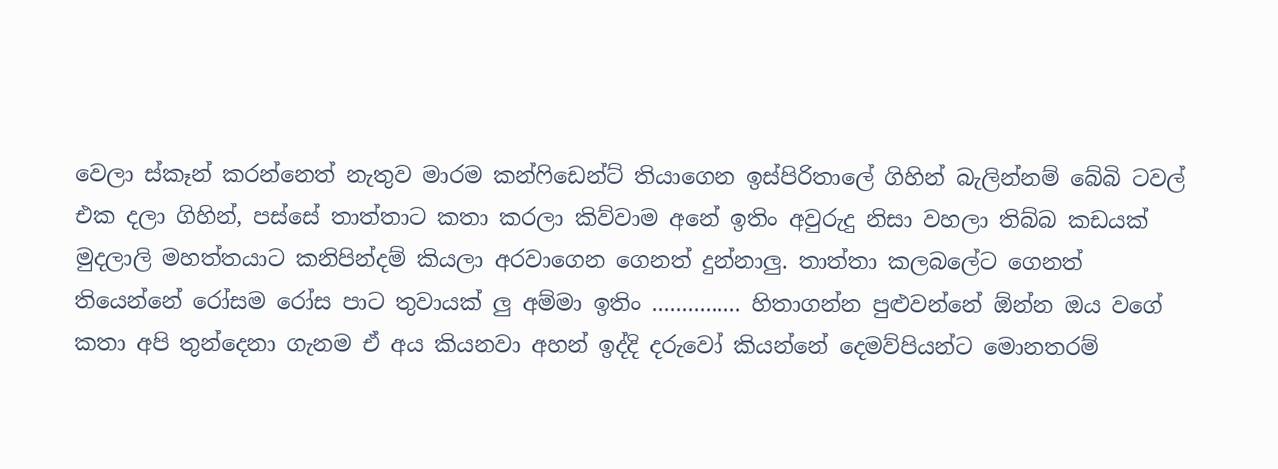වෙලා ස්කෑන් කරන්නෙත් නැතුව මාරම කන්ෆිඩෙන්ට් තියාගෙන ඉස්පිරිතාලේ ගිහින් බැලින්නම් බේබි ටවල් එක දලා ගිහින්, පස්සේ තාත්තාට කතා කරලා කිව්වාම අනේ ඉතිං අවුරුදු නිසා වහලා තිබ්බ කඩයක් මුදලාලි මහත්තයාට කනිපින්දම් කියලා අරවාගෙන ගෙනත් දුන්නාලු. තාත්තා කලබලේට ගෙනත් තියෙන්නේ රෝසම රෝස පාට තුවායක් ලු අම්මා ඉතිං ............... හිතාගන්න පුළුවන්නේ ඕන්න ඔය වගේ කතා අපි තුන්දෙනා ගැනම ඒ අය කියනවා අහන් ඉද්දි දරුවෝ කියන්නේ දෙමව්පියන්ට මොනතරම්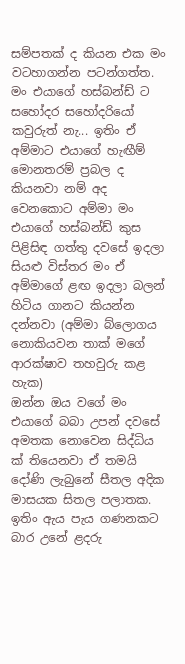සම්පතක් ද කියන එක මං වටහාගන්න පටන්ගත්ත.
මං එයාගේ හස්බන්ඩ් ට සහෝදර සහෝදරියෝ කවුරුත් නැ... ඉතිං ඒ අම්මාට එයාගේ හැඟීම් මොනතරම් ප්‍රබල ද කියනවා නම් අද වෙනකොට අම්මා මං එයාගේ හස්බන්ඩ් කුස පිළිසිඳ ගත්තු දවසේ ඉදලා සියළු විස්තර මං ඒ අම්මාගේ ළඟ ඉදලා බලන් හිටිය ගානට කියන්න දන්නවා (අම්මා බ්ලොගය නොකියවන තාක් මගේ ආරක්ෂාව තහවුරු කළ හැක)
ඔන්න ඔය වගේ මං එයාගේ බබා උපන් දවසේ අමතක නොවෙන සිද්ධිය ක් තියෙනවා ඒ තමයි දෝණි ලැබුනේ සීතල අදික මාසයක සිතල පලාතක. ඉතිං ඇය පැය ගණනකට බාර උනේ ළදරු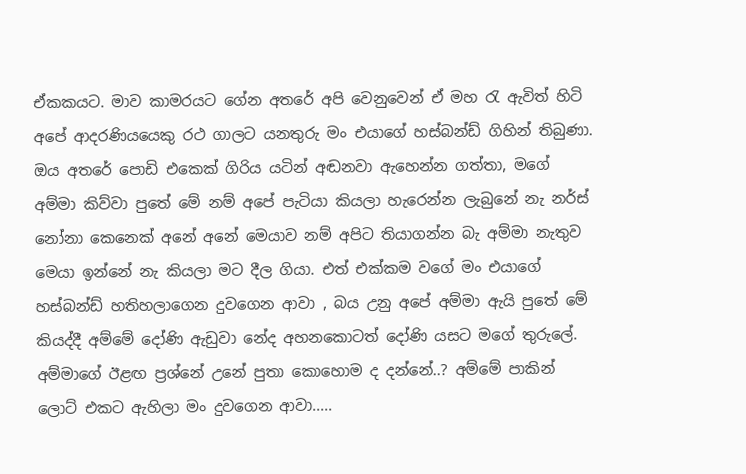ඒකකයට. මාව කාමරයට ගේන අතරේ අපි වෙනුවෙන් ඒ මහ රැ ඇවිත් හිටි අපේ ආදරණියයෙකු රථ ගාලට යනතුරු මං එයාගේ හස්බන්ඩ් ගිහින් තිබුණා. ඔය අතරේ පොඩි එකෙක් ගිරිය යටින් අඬනවා ඇහෙන්න ගත්තා, මගේ අම්මා කිව්වා පුතේ මේ නම් අපේ පැටියා කියලා හැරෙන්න ලැබුනේ නැ නර්ස් නෝනා කෙනෙක් අනේ අනේ මෙයාව නම් අපිට තියාගන්න බැ අම්මා නැතුව මෙයා ඉන්නේ නැ කියලා මට දීල ගියා. එත් එක්කම වගේ මං එයාගේ හස්බන්ඩ් හතිහලාගෙන දුවගෙන ආවා , බය උනු අපේ අම්මා ඇයි පුතේ මේ කියද්දී අම්මේ දෝණි ඇඩුවා නේද අහනකොටත් දෝණි යසට මගේ තුරුලේ. අම්මාගේ ඊළඟ ප්‍රශ්නේ උනේ පුතා කොහොම ද දන්නේ..? අම්මේ පාකින් ලොට් එකට ඇහිලා මං දුවගෙන ආවා.....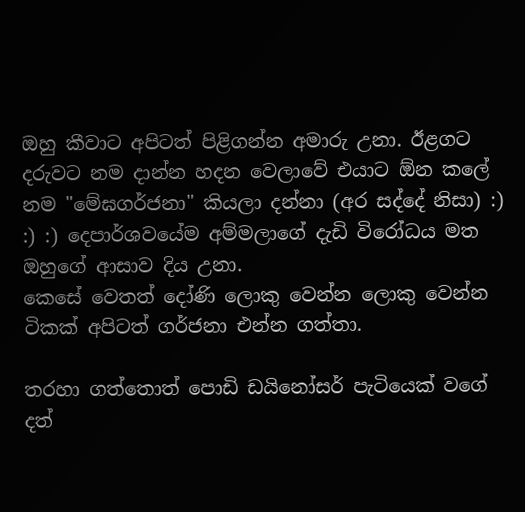ඔහු කීවාට අපිටත් පිළිගන්න අමාරු උනා. ඊළගට දරුවට නම දාන්න හදන වෙලාවේ එයාට ඕන කලේ නම "මේඝගර්ජනා" කියලා දන්නා (අර සද්දේ නිසා) :) :) :) දෙපාර්ශවයේම අම්මලාගේ දැඩි විරෝධය මත ඔහුගේ ආසාව දිය උනා.
කෙසේ වෙතත් දෝණි ලොකු වෙන්න ලොකු වෙන්න ටිකක් අපිටත් ගර්ජනා එන්න ගත්තා.

තරහා ගත්තොත් පොඩි ඩයිනෝසර් පැටියෙක් වගේ දත්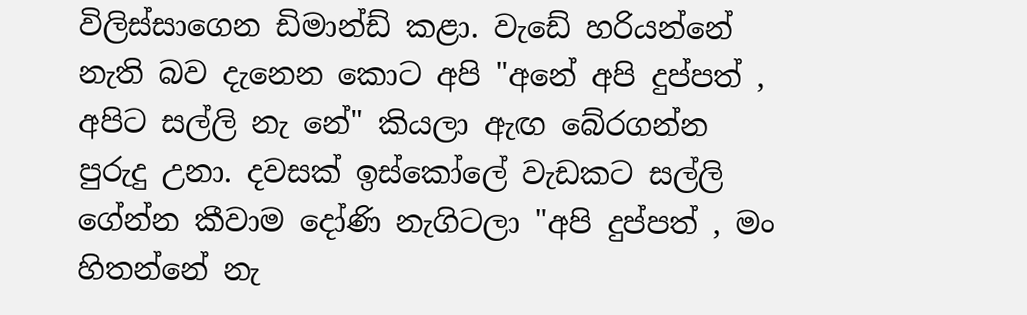විලිස්සාගෙන ඩිමාන්ඩ් කළා. වැඩේ හරියන්නේ නැති බව දැනෙන කොට අපි "අනේ අපි දුප්පත් , අපිට සල්ලි නැ නේ" කියලා ඇඟ බේරගන්න පුරුදු උනා. දවසක් ඉස්කෝලේ වැඩකට සල්ලි ගේන්න කීවාම දෝණි නැගිටලා "අපි දුප්පත් , මං හිතන්නේ නැ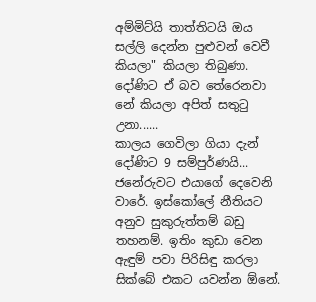අම්මිට්යි තාත්තිටයි ඔය සල්ලි දෙන්න පුළුවන් වෙවී කියලා" කියලා තිබුණා. දෝණිට ඒ බව තේරෙනවා නේ කියලා අපිත් සතුටු උනා......
කාලය ගෙවිලා ගියා දැන් දෝණිට 9 සම්පුර්ණයි... ජනේරුවට එයාගේ දෙවෙනි වාරේ. ඉස්කෝලේ නීතියට අනුව සුකුරුත්තම් බඩු තහනම්. ඉතිං කුඩා වෙන ඇඳුම් පවා පිරිසිඳු කරලා සික්බේ එකට යවන්න ඕනේ.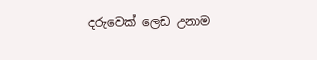දරුවෙක් ලෙඩ උනාම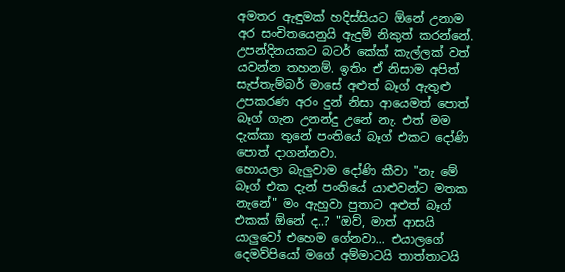අමතර ඇඳුමක් හදිස්සියට ඕනේ උනාම අර සංචිතයෙනුයි ඇදුම් නිකුත් කරන්නේ. උපන්දිනයකට බටර් කේක් කැල්ලක් වත් යවන්න තහනම්. ඉතිං ඒ නිසාම අපිත් සැප්තැම්බර් මාසේ අළුත් බෑග් ඇතුළු උපකරණ අරං දුන් නිසා ආයෙමත් පොත් බෑග් ගැන උනන්දු උනේ නැ. එත් මම දැක්කා තුනේ පංතියේ බෑග් එකට දෝණි පොත් දාගන්නවා.
හොයලා බැලුවාම දෝණි කීවා "නැ මේ බෑග් එක දැන් පංතියේ යාළුවන්ට මතක නැනේ" මං ඇහුවා පුතාට අළුත් බෑග් එකක් ඕනේ ද..? "ඔව්, මාත් ආසයි යාලුවෝ එහෙම ගේනවා... එයාලගේ දෙමව්පියෝ මගේ අම්මාටයි තාත්තාටයි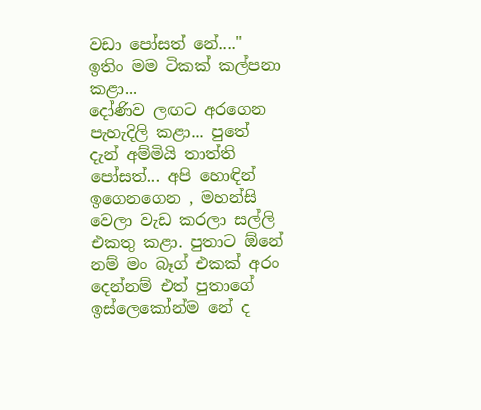වඩා පෝසත් නේ...."
ඉතිං මම ටිකක් කල්පනා කළා...
දෝණිව ලඟට අරගෙන පැහැදිලි කළා... පුතේ දැන් අම්මියි තාත්ති පෝසත්... අපි හොඳින් ඉගෙනගෙන , මහන්සි වෙලා වැඩ කරලා සල්ලි එකතු කළා. පුතාට ඕනේ නම් මං බෑග් එකක් අරං දෙන්නම් එත් පුතාගේ ඉස්ලෙකෝන්ම නේ ද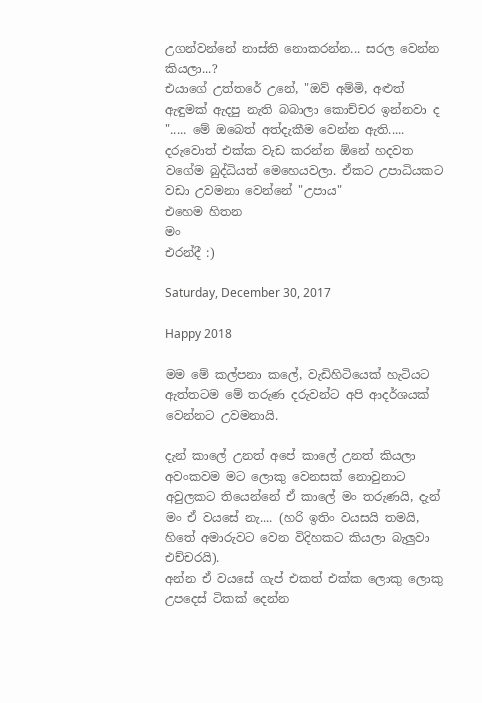උගන්වන්නේ නාස්ති නොකරන්න... සරල වෙන්න කියලා...?
එයාගේ උත්තරේ උනේ, "ඔව් අම්මි, අළුත් ඇඳුමක් ඇදපු නැති බබාලා කොච්චර ඉන්නවා ද "..... මේ ඔබෙත් අත්දැකීම වෙන්න ඇති.....
දරුවොත් එක්ක වැඩ කරන්න ඕනේ හදවත වගේම බුද්ධියත් මෙහෙයවලා. ඒකට උපාධියකට වඩා උවමනා වෙන්නේ "උපාය"
එහෙම හිතන
මං
එරන්දී :)

Saturday, December 30, 2017

Happy 2018

මම මේ කල්පනා කලේ, වැඩිහිටියෙක් හැටියට ඇත්තටම මේ තරුණ දරුවන්ට අපි ආදර්ශයක් වෙන්නට උවමනායි.

දැන් කාලේ උනත් අපේ කාලේ උනත් කියලා අවංකවම මට ලොකු වෙනසක් නොවුනාට අවුලකට තියෙන්නේ ඒ කාලේ මං තරුණයි, දැන් මං ඒ වයසේ නැ.... (හරි ඉතිං වයසයි තමයි, හිතේ අමාරුවට වෙන විදිහකට කියලා බැලුවා එච්චරයි).
අන්න ඒ වයසේ ගැප් එකත් එක්ක ලොකු ලොකු උපදෙස් ටිකක් දෙන්න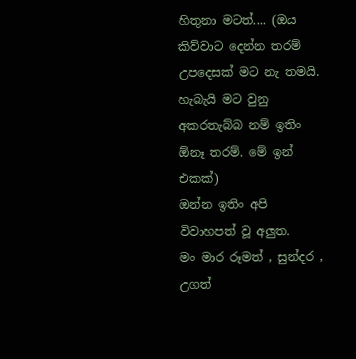හිතුනා මටත්.... (ඔය කිව්වාට දෙන්න තරම් උපදෙසක් මට නැ තමයි. හැබැයි මට වුනු අකරතැබ්බ නම් ඉතිං ඕනෑ තරම්. මේ ඉන් එකක්)
ඔන්න ඉතිං අපි විවාහපත් වූ අලුත.
මං මාර රූමත් , සුන්දර , උගත්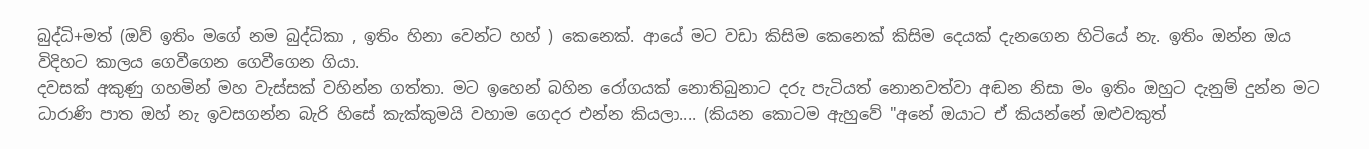බුද්ධි+මත් (ඔව් ඉතිං මගේ නම බුද්ධිකා , ඉතිං හිනා වෙන්ට හහ් ) කෙනෙක්. ආයේ මට වඩා කිසිම කෙනෙක් කිසිම දෙයක් දැනගෙන හිටියේ නැ. ඉතිං ඔන්න ඔය විදිහට කාලය ගෙවීගෙන ගෙවීගෙන ගියා.
දවසක් අකුණු ගහමින් මහ වැස්සක් වහින්න ගත්තා. මට ඉහෙන් බහින රෝගයක් නොතිබුනාට දරු පැටියත් නොනවත්වා අඬන නිසා මං ඉතිං ඔහුට දැනුම් දුන්න මට ධාරාණි පාත ඔහ් නැ ඉවසගන්න බැරි හිසේ කැක්කුමයි වහාම ගෙදර එන්න කියලා.... (කියන කොටම ඇහුවේ "අනේ ඔයාට ඒ කියන්නේ ඔළුවකුත්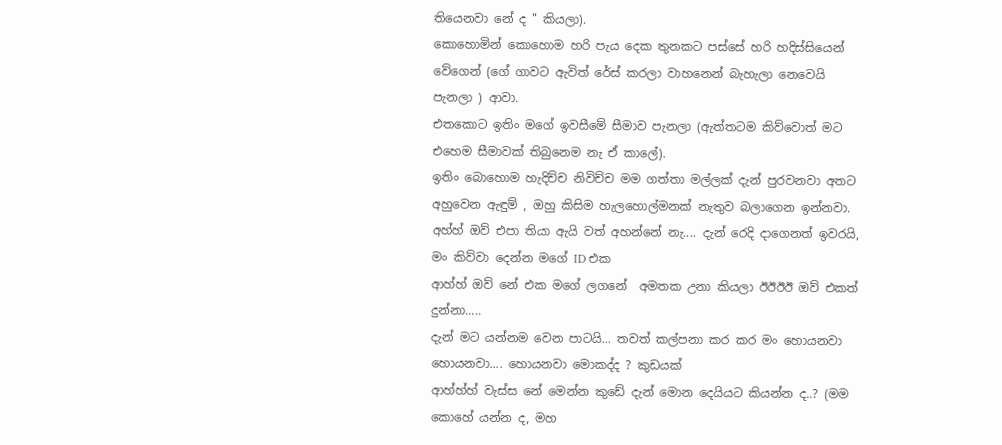තියෙනවා නේ ද " කියලා).
කොහොමින් කොහොම හරි පැය දෙක තුනකට පස්සේ හරි හදිස්සියෙන් වේගෙන් (ගේ ගාවට ඇවිත් රේස් කරලා වාහනෙන් බැහැලා නෙවෙයි පැනලා ) ආවා.
එතකොට ඉතිං මගේ ඉවසීමේ සීමාව පැනලා (ඇත්තටම කිව්වොත් මට එහෙම සීමාවක් තිබුනෙම නැ ඒ කාලේ).
ඉතිං බොහොම හැදිච්ච නිවිච්ච මම ගත්තා මල්ලක් දැන් පුරවනවා අතට අහුවෙන ඇඳුම් , ඔහු කිසිම හැලහොල්මනක් නැතුව බලාගෙන ඉන්නවා. අහ්හ් ඔව් එපා තියා ඇයි වත් අහන්නේ නැ.... දැන් රෙදි දාගෙනත් ඉවරයි, මං කිව්වා දෙන්න මගේ ID එක
ආහ්හ් ඔව් නේ එක මගේ ලගනේ  අමතක උනා කියලා ඊඊඊඊ ඔව් එකත් දුන්නා.....
දැන් මට යන්නම වෙන පාටයි... තවත් කල්පනා කර කර මං හොයනවා හොයනවා.... හොයනවා මොකද්ද ? කුඩයක්
ආහ්හ්හ් වැස්ස නේ මෙන්න කුඩේ දැන් මොන දෙයියට කියන්න ද..? (මම කොහේ යන්න ද, මහ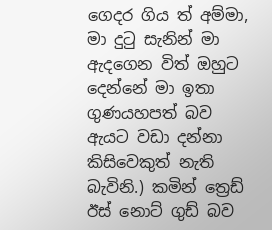ගෙදර ගිය ත් අම්මා, මා දුටු සැනින් මා ඇදගෙන විත් ඔහුට දෙන්නේ මා ඉතා ගුණයහපත් බව ඇයට වඩා දන්නා කිසිවෙකුත් නැති බැවිනි.) කමින් ත්‍රෙඩ් ඊස් නොට් ගුඩ් බව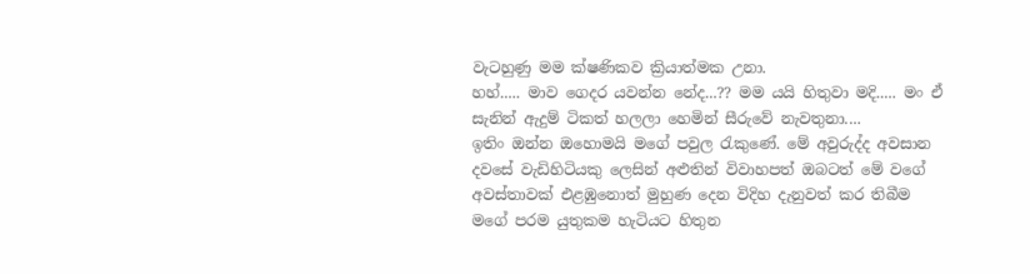වැටහුණු මම ක්ෂණිකව ක්‍රියාත්මක උනා.
හහ්..... මාව ගෙදර යවන්න නේද...?? මම යයි හිතුවා මදි..... මං ඒ සැනින් ඇදුම් ටිකත් හලලා හෙමින් සීරුවේ නැවතුනා....
ඉතිං ඔන්න ඔහොමයි මගේ පවුල රැකුණේ. මේ අවුරුද්ද අවසාන දවසේ වැඩිහිටියකු ලෙසින් අළුතින් විවාහපත් ඔබටත් මේ වගේ අවස්තාවක් එළඹුනොත් මුහුණ දෙන විදිහ දැනුවත් කර තිබීම මගේ පරම යුතුකම හැටියට හිතුන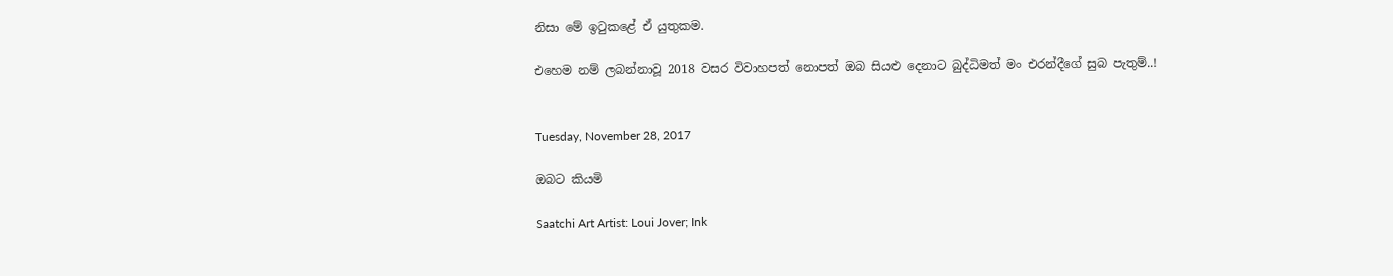නිසා මේ ඉටුකළේ ඒ යුතුකම.

එහෙම නම් ලබන්නාවූ 2018 වසර විවාහපත් නොපත් ඔබ සියළු දෙනාට බුද්ධිමත් මං එරන්දීගේ සුබ පැතුම්..!


Tuesday, November 28, 2017

ඔබට කියමි

Saatchi Art Artist: Loui Jover; Ink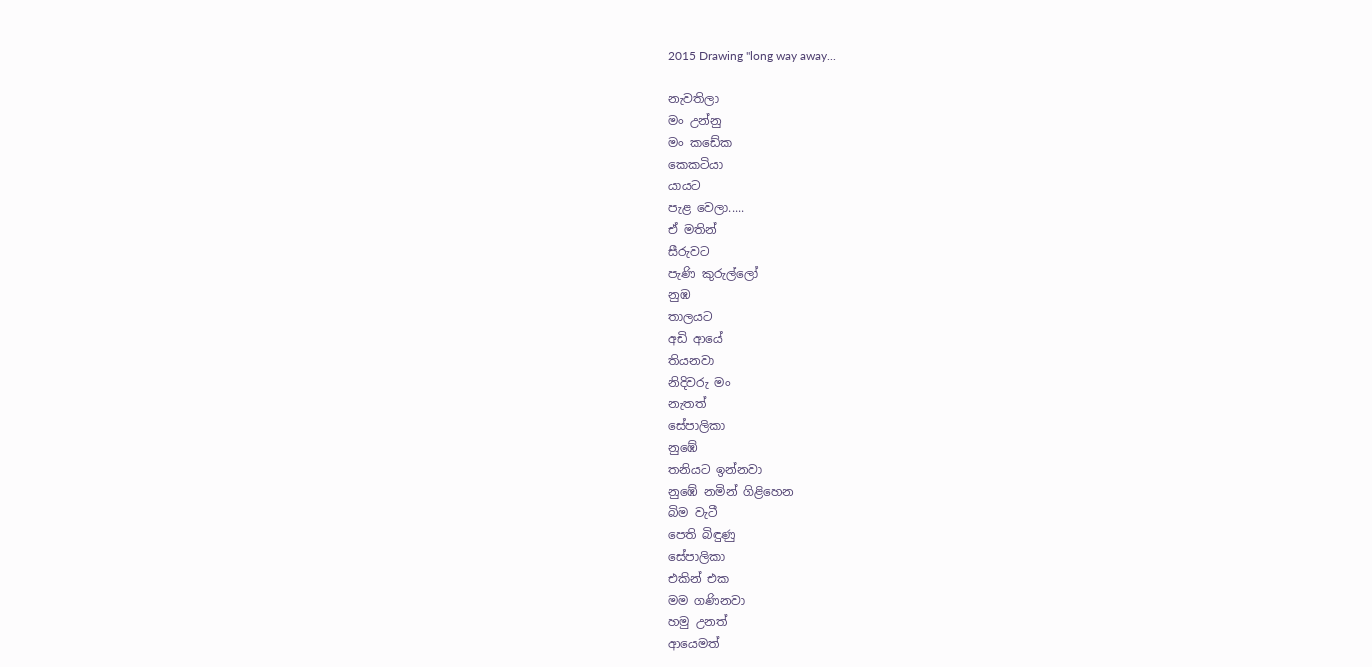2015 Drawing "long way away...

නැවතිලා
මං උන්නු
මං කඩේක
කෙකටියා
යායට
පැළ වෙලා.....
ඒ මතින්
සීරුවට
පැණි කුරුල්ලෝ
නුඹ
තාලයට
අඩි ආයේ
තියනවා
නිදිවරු මං
නැතත්
සේපාලිකා
නුඹේ
තනියට ඉන්නවා
නුඹේ නමින් ගිළිහෙන
බිම වැටී
පෙති බිඳුණු
සේපාලිකා
එකින් එක
මම ගණිනවා
හමු උනත්
ආයෙමත්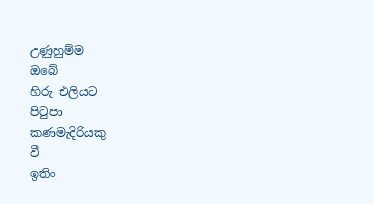උණුහුම්ම
ඔබේ
හිරු එලියට
පිටුපා
කණමැදිරියකු
වී
ඉතිං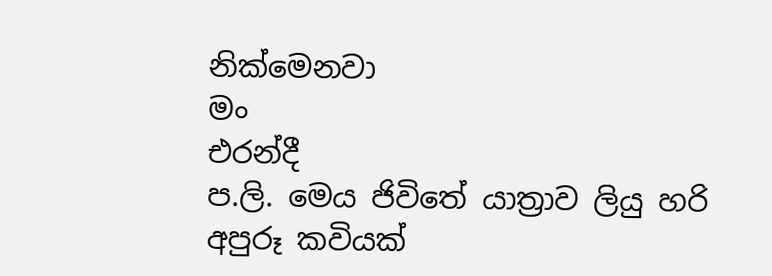නික්මෙනවා
මං
එරන්දී
ප.ලි. මෙය ජිවිතේ යාත්‍රාව ලියු හරි අපුරූ කවියක්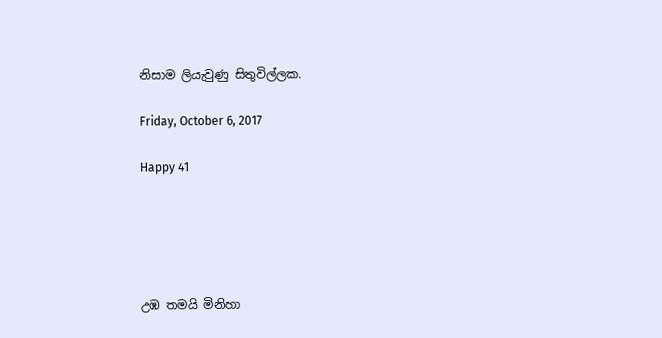නිසාම ලියැවුණු සිතුවිල්ලක.

Friday, October 6, 2017

Happy 41





උඹ තමයි මිනිහා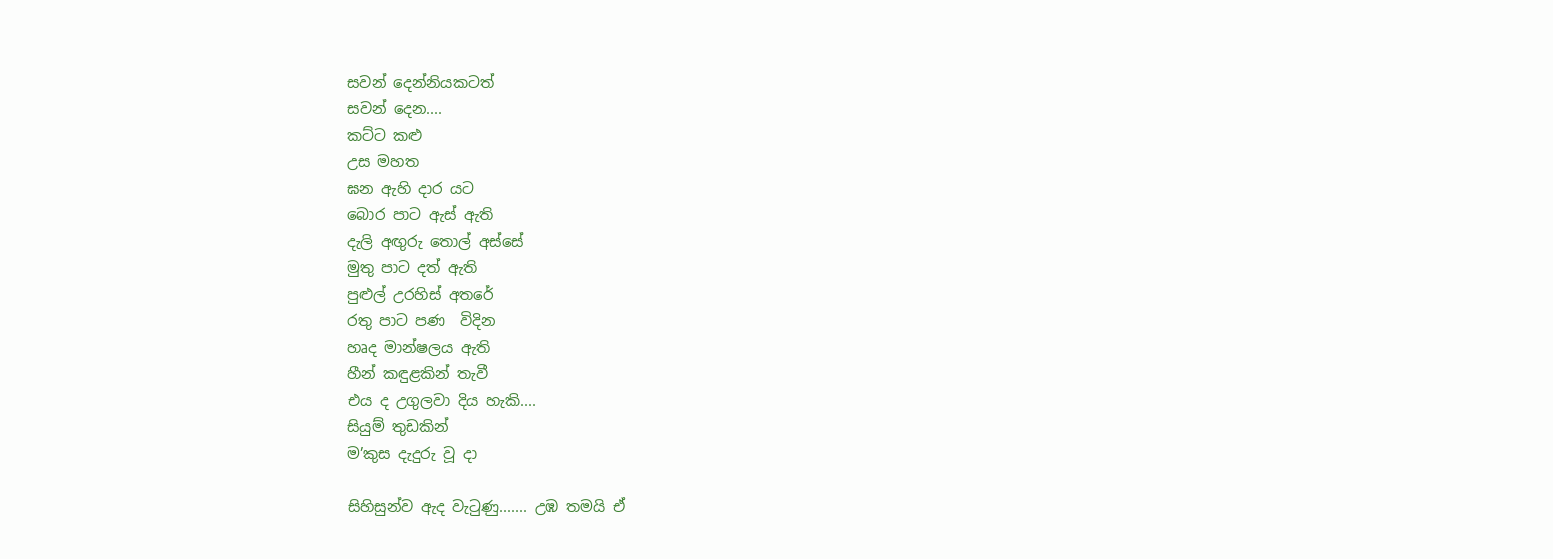සවන් දෙන්නියකටත්
සවන් දෙන....
කට්ට කළු
උස මහත
ඝන ඇහි දාර යට
බොර පාට ඇස් ඇති
දැලි අඟුරු තොල් අස්සේ
මුතු පාට දත් ඇති
පුළුල් උරහිස් අතරේ
රතු පාට පණ  විදින
හෘද මාන්ෂලය ඇති
හීන් කඳුළකින් තැවී
එය ද උගුලවා දිය හැකි....
සියුම් තුඩකින්
ම’කුස දැදුරු වූ දා

සිහිසුන්ව ඇද වැටුණු....... උඹ තමයි ඒ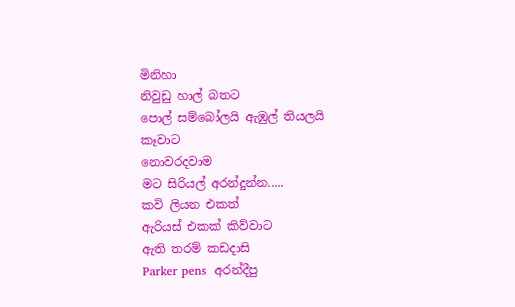මිනිහා
නිවුඩු හාල් බතට
පොල් සම්බෝලයි ඇඹුල් තියලයි
කෑවාට
නොවරදවාම
මට සිරියල් අරන්දුන්න.....
කවි ලියන එකත්
ඇරියස් එකක් කිව්වාට
ඇති තරම් කඩදාසි
Parker pens  අරන්දීපු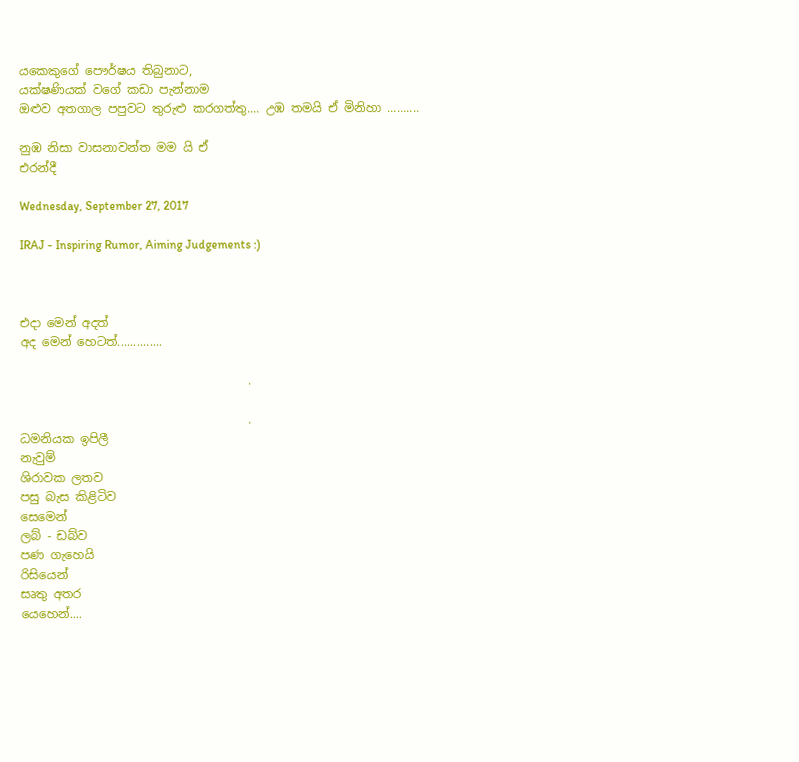යකෙකුගේ පෞර්ෂය තිබුනාට,
යක්ෂණියක් වගේ කඩා පැන්නාම
ඔළුව අතගාල පපුවට තුරුළු කරගත්තු.... උඹ තමයි ඒ මිනිහා ..........

නුඹ නිසා වාසනාවන්ත මම යි ඒ
එරන්දී

Wednesday, September 27, 2017

IRAJ - Inspiring Rumor, Aiming Judgements :)



එදා මෙන් අදත්
අද මෙන් හෙටත්..............

                                      .

                                      .
ධමනියක ඉපිලී
නැවුම්
ශිරාවක ලතව
පසු බැස කිළිටිව
සෙමෙන්
ලබ් - ඩබ්ව
පණ ගැහෙයි
රිසියෙන්
සෘතු අතර
යෙහෙන්....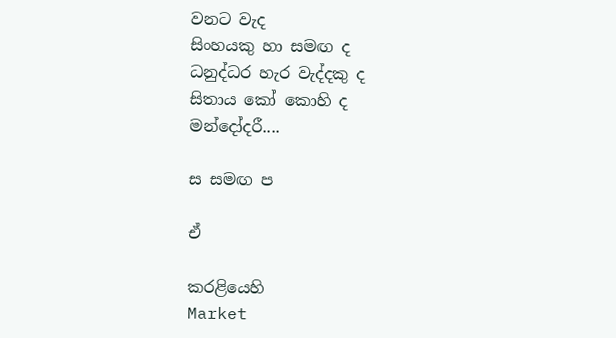වනට වැද
සිංහයකු හා සමඟ ද
ධනුද්ධර හැර වැද්දකු ද
සිතාය කෝ කොහි ද
මන්දෝදරී....

ස සමඟ ප

ඒ

කරළියෙහි
Market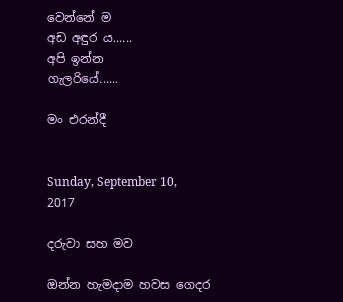වෙන්නේ ම
අඩ අඳුර ය......
අපි ඉන්න
ගැලරියේ......

මං එරන්දී


Sunday, September 10, 2017

දරුවා සහ මව

ඔන්න හැමදාම හවස ගෙදර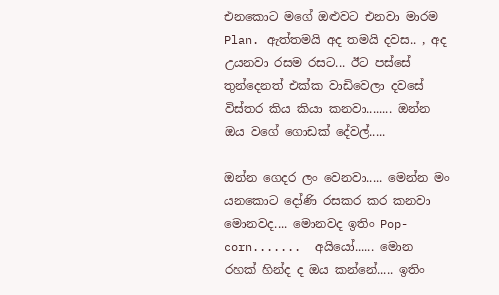එනකොට මගේ ඔළුවට එනවා මාරම Plan. ඇත්තමයි අද තමයි දවස.. , අද උයනවා රසම රසට... ඊට පස්සේ තුන්දෙනත් එක්ක වාඩිවෙලා දවසේ විස්තර කිය කියා කනවා........ ඔන්න ඔය වගේ ගොඩක් දේවල්.....

ඔන්න ගෙදර ලං වෙනවා..... මෙන්න මං යනකොට දෝණි රසකර කර කනවා මොනවද.... මොනවද ඉතිං Pop-corn.......  අයියෝ...... මොන රහක් හින්ද ද ඔය කන්නේ..... ඉතිං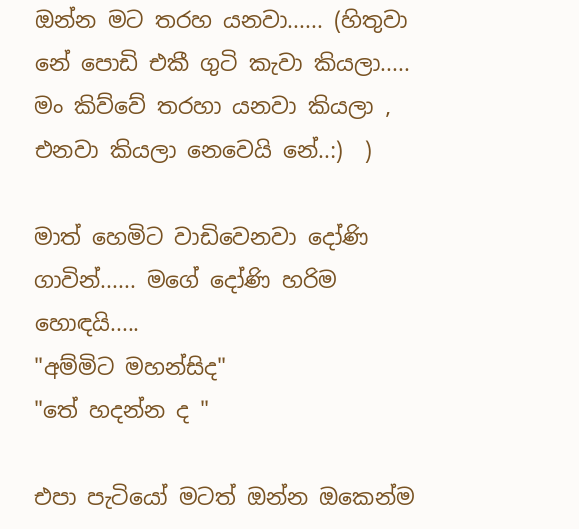ඔන්න මට තරහ යනවා...... (හිතුවා නේ පොඩි එකී ගුටි කැවා කියලා..... මං කිව්වේ තරහා යනවා කියලා , එනවා කියලා නෙවෙයි නේ..:)  )

මාත් හෙමිට වාඩිවෙනවා දෝණි ගාවින්...... මගේ දෝණි හරිම හොඳයි.....
"අම්මිට මහන්සිද"
"තේ හදන්න ද "

එපා පැටියෝ මටත් ඔන්න ඔකෙන්ම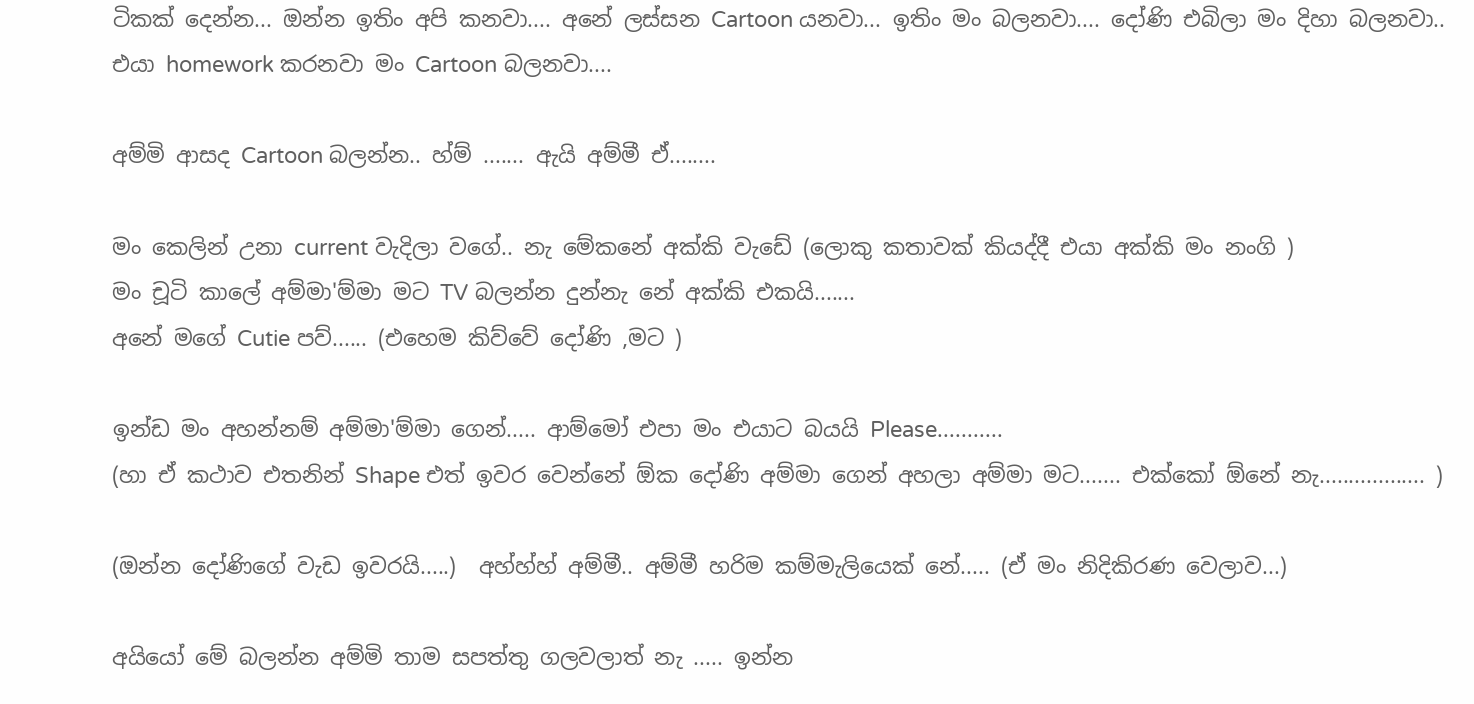ටිකක් දෙන්න... ඔන්න ඉතිං අපි කනවා.... අනේ ලස්සන Cartoon යනවා... ඉතිං මං බලනවා.... දෝණි එබිලා මං දිහා බලනවා.. එයා homework කරනවා මං Cartoon බලනවා....

අම්මි ආසද Cartoon බලන්න.. හ්ම් ....... ඇයි අම්මී ඒ........

මං කෙලින් උනා current වැදිලා වගේ.. නැ මේකනේ අක්කි වැඩේ (ලොකු කතාවක් කියද්දී එයා අක්කි මං නංගි )
මං චූටි කාලේ අම්මා'ම්මා මට TV බලන්න දුන්නැ නේ අක්කි එකයි.......
අනේ මගේ Cutie පව්...... (එහෙම කිව්වේ දෝණි ,මට )

ඉන්ඩ මං අහන්නම් අම්මා'ම්මා ගෙන්..... ආම්මෝ එපා මං එයාට බයයි Please...........
(හා ඒ කථාව එතනින් Shape එත් ඉවර වෙන්නේ ඕක දෝණි අම්මා ගෙන් අහලා අම්මා මට....... එක්කෝ ඕනේ නැ.................. )

(ඔන්න දෝණිගේ වැඩ ඉවරයි.....)  අහ්හ්හ් අම්මී.. අම්මී හරිම කම්මැලියෙක් නේ..... (ඒ මං නිදිකිරණ වෙලාව...)

අයියෝ මේ බලන්න අම්මි තාම සපත්තු ගලවලාත් නැ ..... ඉන්න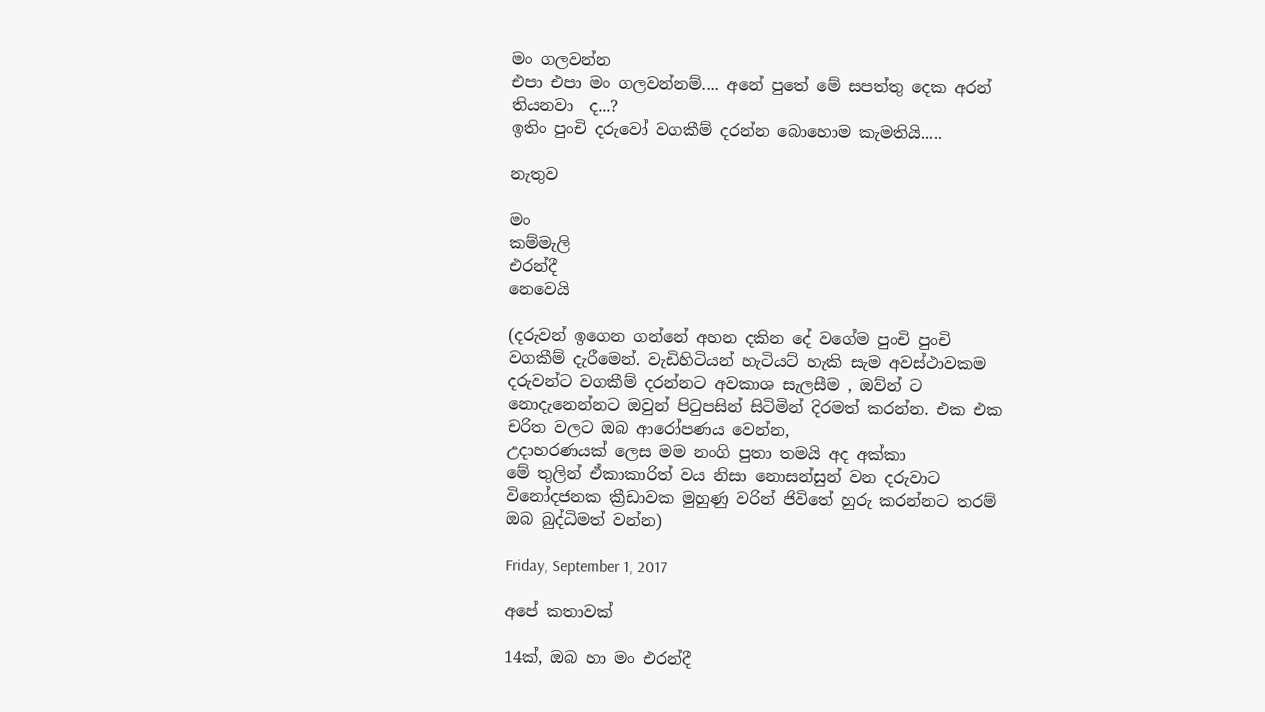මං ගලවන්න
එපා එපා මං ගලවන්නම්.... අනේ පුතේ මේ සපත්තු දෙක අරන් තියනවා  ද...?
ඉතිං පුංචි දරුවෝ වගකීම් දරන්න බොහොම කැමතියි.....

නැතුව

මං
කම්මැලි
එරන්දී
නෙවෙයි

(දරුවන් ඉගෙන ගන්නේ අහන දකින දේ වගේම පුංචි පුංචි වගකීම් දැරීමෙන්. වැඩිහිටියන් හැටියට් හැකි සැම අවස්ථාවකම දරුවන්ට වගකීම් දරන්නට අවකාශ සැලසීම , ඔව්න් ට නොදැනෙන්නට ඔවුන් පිටුපසින් සිටිමින් දිරමත් කරන්න. එක එක චරිත වලට ඔබ ආරෝපණය වෙන්න,
උදාහරණයක් ලෙස මම නංගි පුතා තමයි අද අක්කා
මේ තුලින් ඒකාකාරිත් වය නිසා නොසන්සුන් වන දරුවාට විනෝදජනක ක්‍රීඩාවක මුහුණු වරින් ජිවිතේ හුරු කරන්නට තරම් ඔබ බුද්ධිමත් වන්න)

Friday, September 1, 2017

අපේ කතාවක්

14ක්, ඔබ හා මං එරන්දී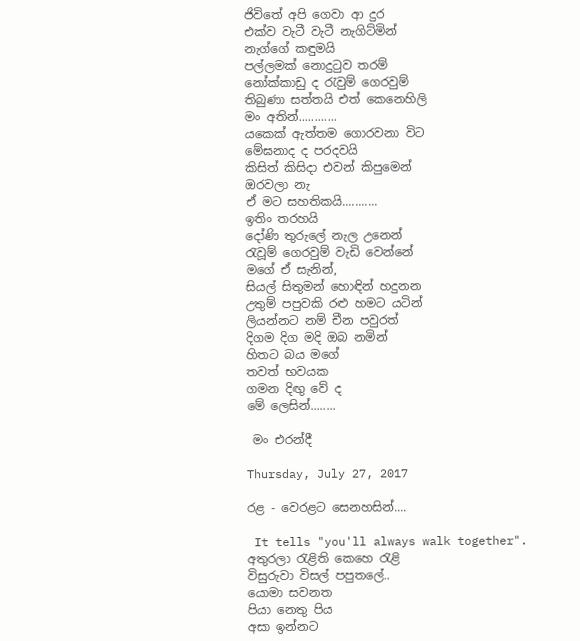ජිවිතේ අපි ගෙවා ආ දුර
එක්ව වැටී වැටී නැගිට්මින්
නැග්ගේ කඳුමයි
පල්ලමක් නොදුටුව තරම්
නෝක්කාඩු ද රැවුම් ගෙරවුම්
තිබුණා සත්තයි එත් කෙනෙහිලි
මං අතින්............
යකෙක් ඇත්තම ගොරවනා විට
මේඝනාද ද පරදවයි
කිසිත් කිසිදා එවන් කිපුමෙන්
ඔරවලා නැ
ඒ මට සහතිකයි...........
ඉතිං තරහයි
දෝණි තුරුලේ නැල උනෙන්
රැවූම් ගෙරවුම් වැඩි වෙන්නේ
මගේ ඒ සැනින්,
සියල් සිතුමන් හොඳින් හදුනන
උතුම් පපුවකි රළු හමට යටින්
ලියන්නට නම් චීන පවුරත්
දිගම දිග මදි ඔබ නමින්
හිතට බය මගේ
තවත් භවයක
ගමන දිඟු වේ ද
මේ ලෙසින්........

 මං එරන්දී

Thursday, July 27, 2017

රළ - වෙරළට සෙනහසින්....

 It tells "you'll always walk together".
අතුරලා රැළිති කෙහෙ රැළි
විසුරුවා විසල් පපුතලේ..
යොමා සවනත
පියා නෙතු පිය
අසා ඉන්නට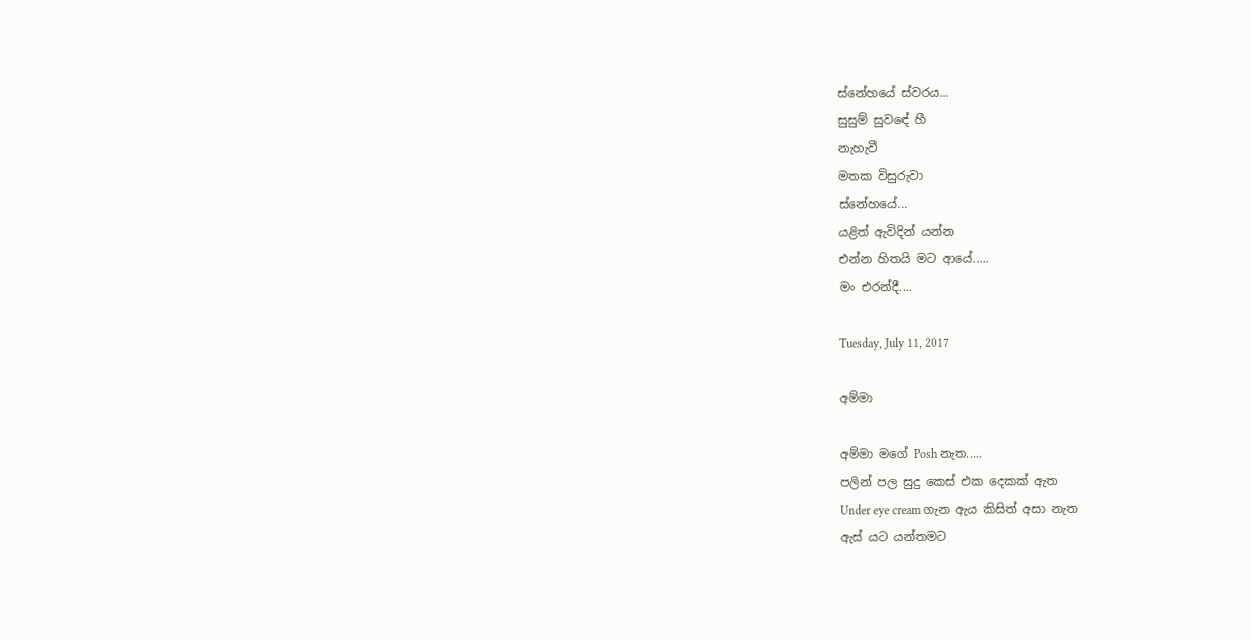ස්නේහයේ ස්වරය...
සුසුම් සුවඳේ හී
නැහැවී
මතක විසුරුවා
ස්නේහයේ...
යළිත් ඇවිදින් යන්න
එන්න හිතයි මට ආයේ.....
මං එරන්දී....

Tuesday, July 11, 2017

අම්මා

අම්මා මගේ Posh නැත.....
පලින් පල සුදු කෙස් එක දෙකක් ඇත
Under eye cream ගැන ඇය කිසිත් අසා නැත
ඇස් යට යන්තමට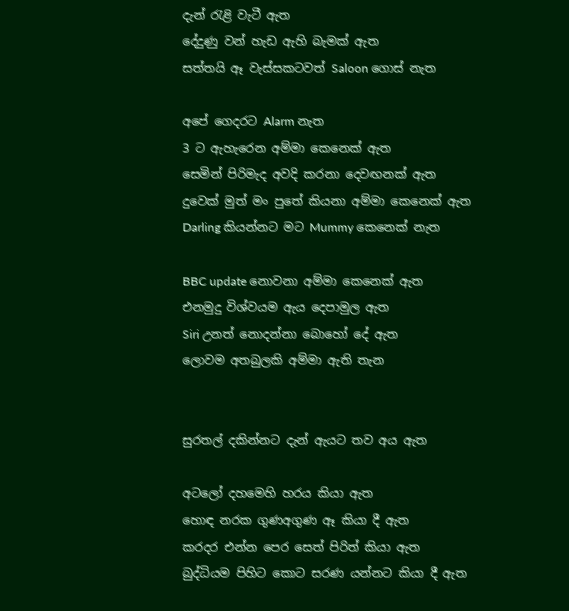දැන් රැළි වැටී ඇත
දේදුණු වන් හැඩ ඇහි බැමක් ඇත
සත්තයි ඈ වැස්සකටවත් Saloon ගොස් නැත

අපේ ගෙදරට Alarm නැත
3 ට ඇහැරෙන අම්මා කෙනෙක් ඇත
සෙමින් පිරිමැද අවදි කරනා දෙවඟනක් ඇත
දුවෙක් මුත් මං පුතේ කියනා අම්මා කෙනෙක් ඇත
Darling කියන්නට මට Mummy කෙනෙක් නැත

BBC update නොවනා අම්මා කෙනෙක් ඇත
එනමුදු විශ්වයම ඇය දෙපාමුල ඇත
Siri උනත් නොදන්නා බොහෝ දේ ඇත
ලොවම අතබුලකි අම්මා ඇති තැන


සුරතල් දකින්නට දැන් ඇයට තව අය ඇත

අටලෝ දහමෙහි හරය කියා ඇත
හොඳ නරක ගුණඅගුණ ඈ කියා දී ඇත
කරදර එන්න පෙර සෙත් පිරිත් කියා ඇත
බුද්ධියම පිහිට කොට සරණ යන්නට කියා දී ඇත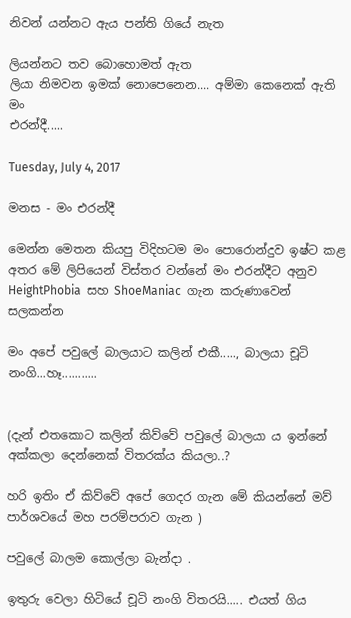නිවන් යන්නට ඇය පන්ති ගියේ නැත

ලියන්නට තව බොහොමත් ඇත
ලියා නිමවන ඉමක් නොපෙනෙන.... අම්මා කෙනෙක් ඇති
මං
එරන්දී.....

Tuesday, July 4, 2017

මනස - මං එරන්දී

මෙන්න මෙතන කියපු විදිහටම මං පොරොන්දුව ඉෂ්ට කළ අතර මේ ලිපියෙන් විස්තර වන්නේ මං එරන්දීට අනුව HeightPhobia  සහ ShoeManiac  ගැන කරුණාවෙන් සලකන්න

මං අපේ පවුලේ බාලයාට කලින් එකී....., බාලයා චූටි නංගි...හෑ...........


(දැන් එතකොට කලින් කිව්වේ පවුලේ බාලයා ය ඉන්නේ අක්කලා දෙන්නෙක් විතරක්ය කියලා..?

හරි ඉතිං ඒ කිව්වේ අපේ ගෙදර ගැන මේ කියන්නේ මව් පාර්ශවයේ මහ පරම්පරාව ගැන )

පවුලේ බාලම කොල්ලා බැන්දා .

ඉතුරු වෙලා හිටියේ චූටි නංගි විතරයි..... එයත් ගිය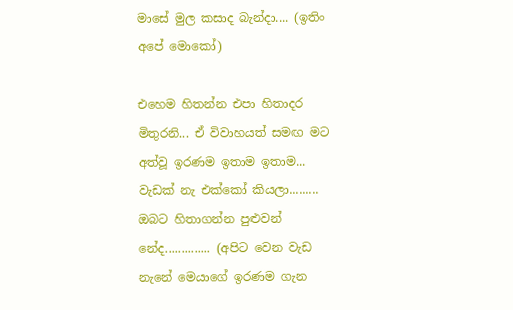මාසේ මුල කසාද බැන්දා.... (ඉතිං අපේ මොකෝ)

එහෙම හිතන්න එපා හිතාදර මිතුරනි... ඒ විවාහයත් සමඟ මට අත්වූ ඉරණම ඉතාම ඉතාම... වැඩක් නැ එක්කෝ කියලා......... ඔබට හිතාගන්න පුළුවන් නේද.............. (අපිට වෙන වැඩ නැනේ මෙයාගේ ඉරණම ගැන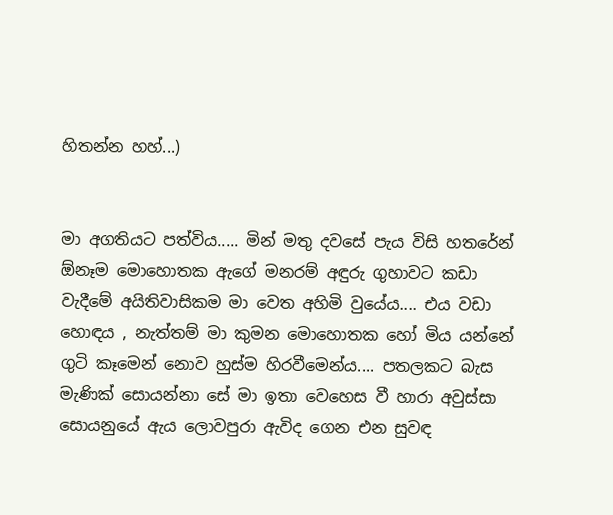හිතන්න හහ්...)


මා අගතියට පත්විය..... මින් මතු දවසේ පැය විසි හතරේන් ඕනෑම මොහොතක ඇගේ මනරම් අඳුරු ගුහාවට කඩා වැදීමේ අයිතිවාසිකම මා වෙත අහිමි වුයේය.... එය වඩා හොඳය , නැත්තම් මා කුමන මොහොතක හෝ මිය යන්නේ ගුටි කෑමෙන් නොව හුස්ම හිරවීමෙන්ය.... පතලකට බැස මැණික් සොයන්නා සේ මා ඉතා වෙහෙස වී හාරා අවුස්සා සොයනුයේ ඇය ලොවපුරා ඇවිද ගෙන එන සුවඳ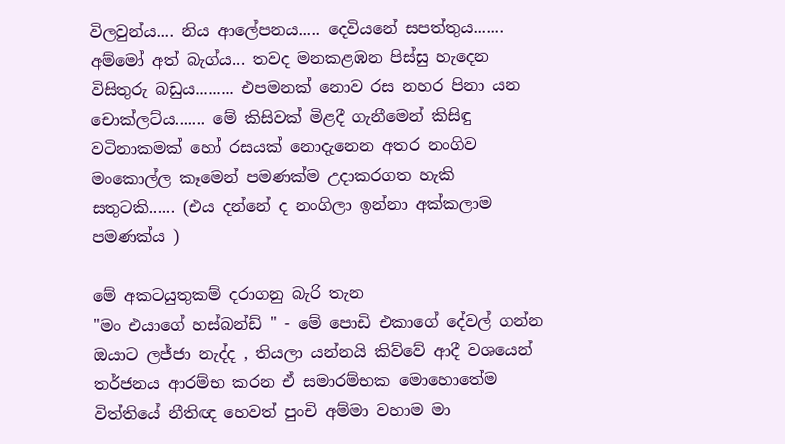විලවුන්ය.... නිය ආලේපනය..... දෙවියනේ සපත්තුය....... අම්මෝ අත් බැග්ය... තවද මනකළඹන පිස්සු හැදෙන  විසිතුරු බඩුය......... එපමනක් නොව රස නහර පිනා යන චොක්ලට්ය....... මේ කිසිවක් මිළදී ගැනීමෙන් කිසිඳු වටිනාකමක් හෝ රසයක් නොදැනෙන අතර නංගිව මංකොල්ල කෑමෙන් පමණක්ම උදාකරගත හැකි සතුටකි...... (එය දන්නේ ද නංගිලා ඉන්නා අක්කලාම පමණක්ය )

මේ අකටයුතුකම් දරාගනු බැරි තැන
"මං එයාගේ හස්බන්ඩ් " - මේ පොඩි එකාගේ දේවල් ගන්න ඔයාට ලජ්ජා නැද්ද , තියලා යන්නයි කිව්වේ ආදී වශයෙන් තර්ජනය ආරම්භ කරන ඒ සමාරම්භක මොහොතේම
විත්තියේ නීතිඥ හෙවත් පුංචි අම්මා වහාම මා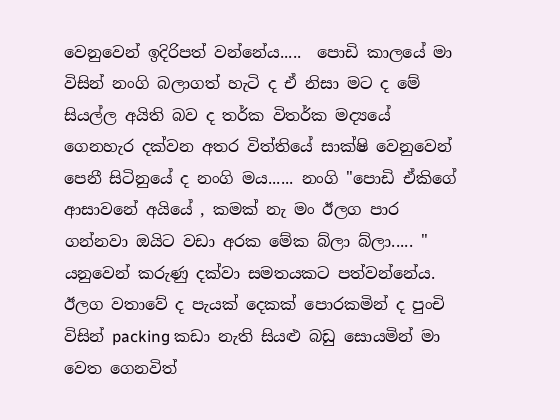වෙනුවෙන් ඉදිරිපත් වන්නේය.....  පොඩි කාලයේ මා විසින් නංගි බලාගත් හැටි ද ඒ නිසා මට ද මේ සියල්ල අයිති බව ද තර්ක විතර්ක මද්‍යයේ ගෙනහැර දක්වන අතර විත්තියේ සාක්ෂි වෙනුවෙන් පෙනී සිටිනුයේ ද නංගි මය...... නංගි "පොඩි ඒකිගේ ආසාවනේ අයියේ , කමක් නැ මං ඊලග පාර ගන්නවා ඔයිට වඩා අරක මේක බ්ලා බ්ලා..... " යනුවෙන් කරුණු දක්වා සමතයකට පත්වන්නේය. ඊලග වතාවේ ද පැයක් දෙකක් පොරකමින් ද පුංචි විසින් packing කඩා නැති සියළු බඩු සොයමින් මා වෙත ගෙනවිත්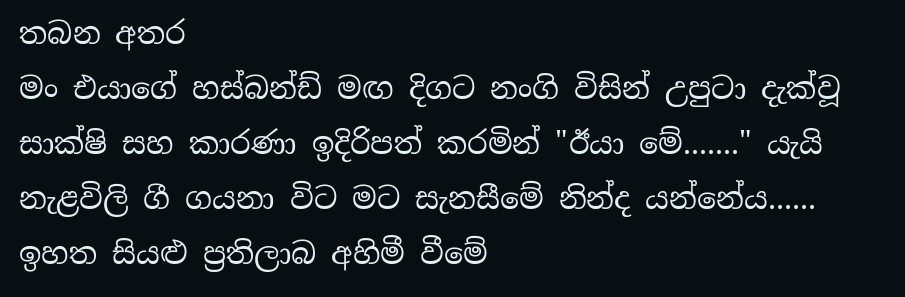තබන අතර
මං එයාගේ හස්බන්ඩ් මඟ දිගට නංගි විසින් උපුටා දැක්වූ සාක්ෂි සහ කාරණා ඉදිරිපත් කරමින් "ඊයා මේ......." යැයි නැළවිලි ගී ගයනා විට මට සැනසීමේ නින්ද යන්නේය...... ඉහත සියළු ප්‍රතිලාබ අහිමී වීමේ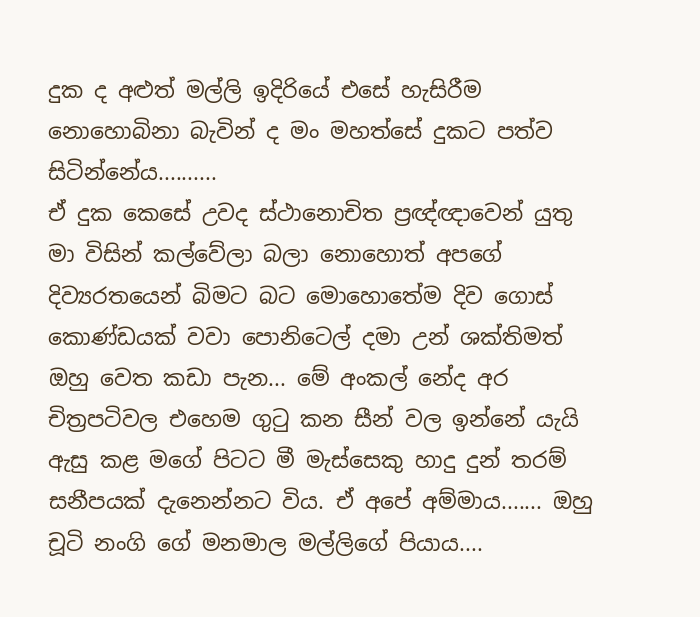දුක ද අළුත් මල්ලි ඉදිරියේ එසේ හැසිරීම නොහොබිනා බැවින් ද මං මහත්සේ දුකට පත්ව සිටින්නේය..........
ඒ දුක කෙසේ උවද ස්ථානොචිත ප්‍රඥ්ඥාවෙන් යුතු මා විසින් කල්වේලා බලා නොහොත් අපගේ දිව්‍යරතයෙන් බිමට බට මොහොතේම දිව ගොස් කොණ්ඩයක් වවා පොනිටෙල් දමා උන් ශක්තිමත් ඔහු වෙත කඩා පැන... මේ අංකල් නේද අර චිත්‍රපටිවල එහෙම ගුටු කන සීන් වල ඉන්නේ යැයි ඇසු කළ මගේ පිටට මී මැස්සෙකු හාදු දුන් තරම් සනීපයක් දැනෙන්නට විය. ඒ අපේ අම්මාය....... ඔහු චූටි නංගි ගේ මනමාල මල්ලිගේ පියාය....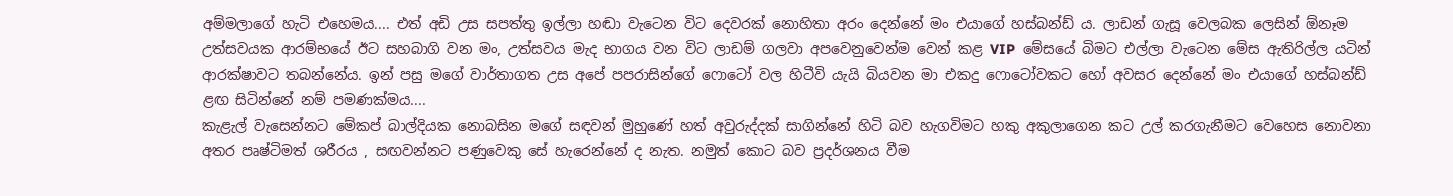අම්මලාගේ හැටි එහෙමය.... එත් අඩි උස සපත්තු ඉල්ලා හඬා වැටෙන විට දෙවරක් නොහිතා අරං දෙන්නේ මං එයාගේ හස්බන්ඩ් ය. ලාඩන් ගැසූ වෙලබක ලෙසින් ඕනෑම උත්සවයක ආරම්භයේ ඊට සහබාගි වන මං, උත්සවය මැද භාගය වන විට ලාඩම් ගලවා අපවෙනුවෙන්ම වෙන් කළ VIP  මේසයේ බිමට එල්ලා වැටෙන මේස ඇතිරිල්ල යටින් ආරක්ෂාවට තබන්නේය. ඉන් පසු මගේ වාර්තාගත උස අපේ පපරාසින්ගේ ෆොටෝ වල හිටීවි යැයි බියවන මා එකදු ෆොටෝවකට හෝ අවසර දෙන්නේ මං එයාගේ හස්බන්ඩ් ළඟ සිටින්නේ නම් පමණක්මය....
කැළැල් වැසෙන්නට මේකප් බාල්දියක නොබසින මගේ සඳවන් මුහුණේ හත් අවුරුද්දක් සාගින්නේ හිටි බව හැගවිමට හකු අකුලාගෙන කට උල් කරගැනීමට වෙහෙස නොවනා අතර පෘෂ්ටිමත් ශරීරය , සඟවන්නට පණුවෙකු සේ හැරෙන්නේ ද නැත. නමුත් කොට බව ප්‍රදර්ශනය වීම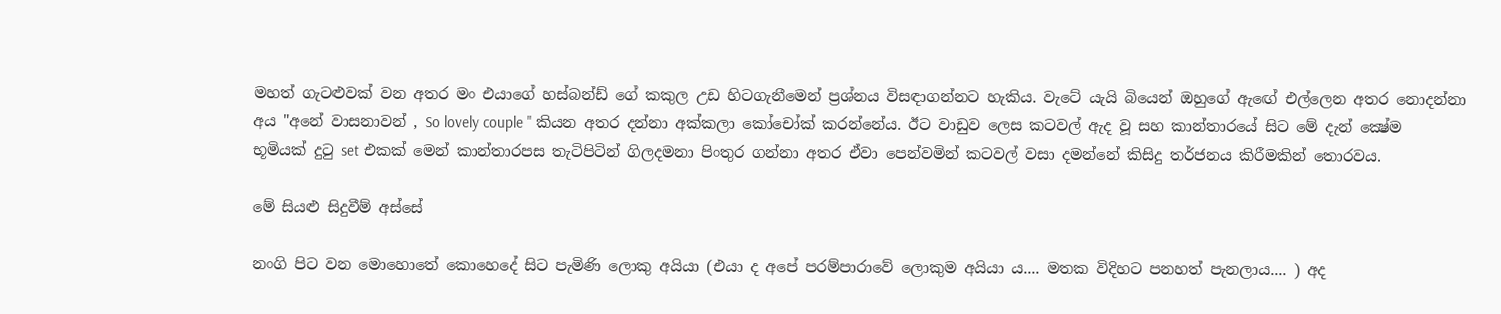මහත් ගැටළුවක් වන අතර මං එයාගේ හස්බන්ඩ් ගේ කකුල උඩ හිටගැනීමෙන් ප්‍රශ්නය විසඳාගන්නට හැකිය. වැටේ යැයි බියෙන් ඔහුගේ ඇඟේ එල්ලෙන අතර නොදන්නා අය "අනේ වාසනාවන් , So lovely couple " කියන අතර දන්නා අක්කලා කෝචෝක් කරන්නේය. ඊට වාඩුව ලෙස කටවල් ඇද වූ සහ කාන්තාරයේ සිට මේ දැන් ක්‍ෂේම භූමියක් දුටු set එකක් මෙන් කාන්තාරපස තැටිපිටින් ගිලදමනා පිංතුර ගන්නා අතර ඒවා පෙන්වමින් කටවල් වසා දමන්නේ කිසිදු තර්ජනය කිරීමකින් තොරවය.

මේ සියළු සිදුවීම් අස්සේ

නංගි පිට වන මොහොතේ කොහෙදේ සිට පැමිණි ලොකු අයියා (එයා ද අපේ පරම්පාරාවේ ලොකුම අයියා ය.... මතක විදිහට පනහත් පැනලාය.... ) අද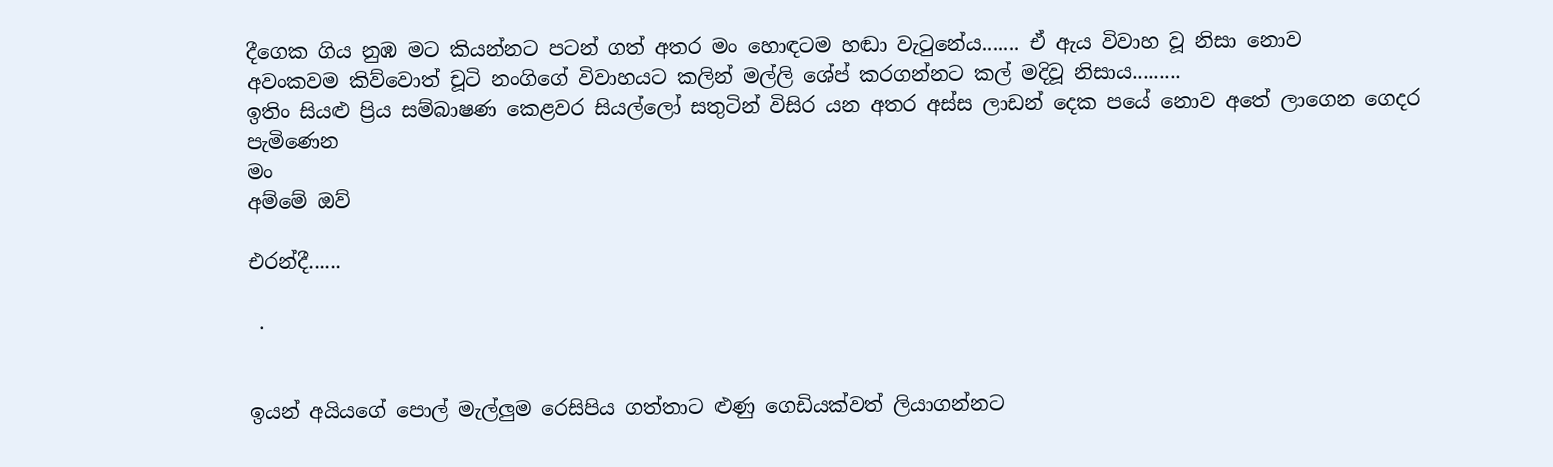දීගෙක ගිය නුඹ මට කියන්නට පටන් ගත් අතර මං හොඳටම හඬා වැටුනේය....... ඒ ඇය විවාහ වූ නිසා නොව
අවංකවම කිව්වොත් චූටි නංගිගේ විවාහයට කලින් මල්ලි ශේප් කරගන්නට කල් මදිවූ නිසාය.........
ඉතිං සියළු ප්‍රිය සම්බාෂණ කෙළවර සියල්ලෝ සතුටින් විසිර යන අතර අස්ස ලාඩන් දෙක පයේ නොව අතේ ලාගෙන ගෙදර පැමිණෙන
මං
අම්මේ ඔව්

එරන්දී......

 .


ඉයන් අයියගේ පොල් මැල්ලුම රෙසිපිය ගත්තාට ළුණු ගෙඩියක්වත් ලියාගන්නට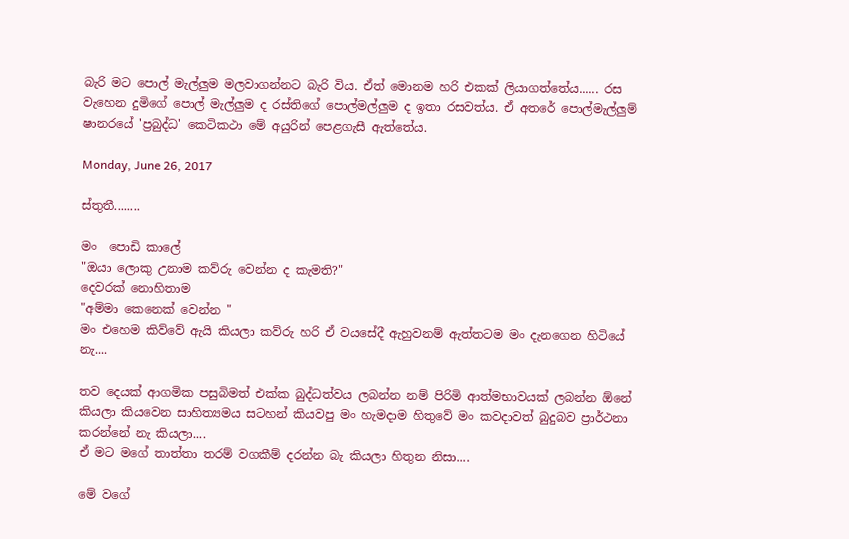බැරි මට පොල් මැල්ලුම මලවාගන්නට බැරි විය. ඒත් මොනම හරි එකක් ලියාගත්තේය...... රස වැහෙන දුමිගේ පොල් මැල්ලුම ද රස්තිගේ පොල්මල්ලුම ද ඉතා රසවත්ය. ඒ අතරේ පොල්මැල්ලුම් ෂානරයේ 'ප්‍රබුද්ධ' කෙටිකථා මේ අයුරින් පෙළගැසී ඇත්තේය.

Monday, June 26, 2017

ස්තුතී........

මං  පොඩි කාලේ
"ඔයා ලොකු උනාම කව්රු වෙන්න ද කැමති?"
දෙවරක් නොහිතාම
"අම්මා කෙනෙක් වෙන්න "
මං එහෙම කිව්වේ ඇයි කියලා කව්රු හරි ඒ වයසේදී ඇහුවනම් ඇත්තටම මං දැනගෙන හිටියේ නැ....

තව දෙයක් ආගමික පසුබිමත් එක්ක බුද්ධත්වය ලබන්න නම් පිරිමි ආත්මභාවයක් ලබන්න ඕනේ කියලා කියවෙන සාහිත්‍යමය සටහන් කියවපු මං හැමදාම හිතුවේ මං කවදාවත් බුදුබව ප්‍රාර්ථනා කරන්නේ නැ කියලා....
ඒ මට මගේ තාත්තා තරම් වගකීම් දරන්න බැ කියලා හිතුන නිසා....

මේ වගේ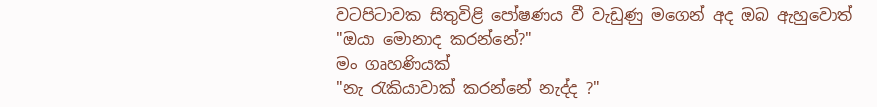වටපිටාවක සිතුවිළි පෝෂණය වී වැඩුණු මගෙන් අද ඔබ ඇහුවොත්
"ඔයා මොනාද කරන්නේ?"
මං ගෘහණියක්
"නැ රැකියාවාක් කරන්නේ නැද්ද ?"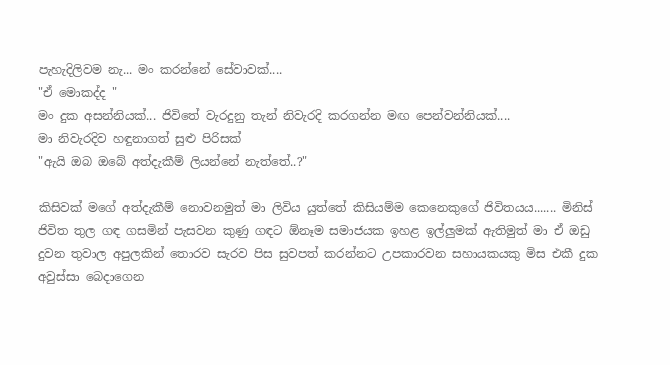පැහැදිලිවම නැ... මං කරන්නේ සේවාවක්....
"ඒ මොකද්ද "
මං දුක අසන්නියක්... ජිවිතේ වැරදුනු තැන් නිවැරදි කරගන්න මඟ පෙන්වන්නියක්....
මා නිවැරදිව හඳුනාගත් සුළු පිරිසක්
"ඇයි ඔබ ඔබේ අත්දැකීම් ලියන්නේ නැත්තේ..?"

කිසිවක් මගේ අත්දැකීම් නොවනමුත් මා ලිවිය යුත්තේ කිසියම්ම කෙනෙකුගේ ජිවිතයය....... මිනිස් ජිවිත තුල ගඳ ගසමින් පැසවන කුණු ගඳට ඕනෑම සමාජයක ඉහළ ඉල්ලුමක් ඇතිමුත් මා ඒ ඔඩු දුවන තුවාල අපුලකින් තොරව සැරව පිස සුවපත් කරන්නට උපකාරවන සහායකයකු මිස එකී දුක අවුස්සා බෙදාගෙන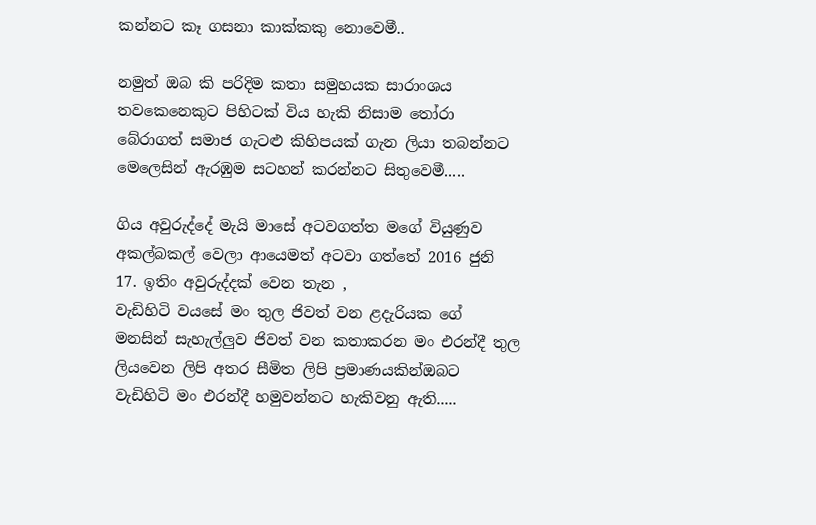කන්නට කෑ ගසනා කාක්කකු නොවෙමී..

නමුත් ඔබ කි පරිදිම කතා සමුහයක සාරාංශය තවකෙනෙකුට පිහිටක් විය හැකි නිසාම තෝරා බේරාගත් සමාජ ගැටළු කිහිපයක් ගැන ලියා තබන්නට මෙලෙසින් ඇරඹුම සටහන් කරන්නට සිතුවෙමී.....

ගිය අවුරුද්දේ මැයි මාසේ අටවගත්ත මගේ වියුණුව අකල්බකල් වෙලා ආයෙමත් අටවා ගත්තේ 2016 ජුනි 17. ඉතිං අවුරුද්දක් වෙන තැන ,
වැඩිහිටි වයසේ මං තුල ජිවත් වන ළදැරියක ගේ මනසින් සැහැල්ලුව ජිවත් වන කතාකරන මං එරන්දී තුල ලියවෙන ලිපි අතර සීමිත ලිපි ප්‍රමාණයකින්ඔබට වැඩිහිටි මං එරන්දී හමුවන්නට හැකිවනු ඇති.....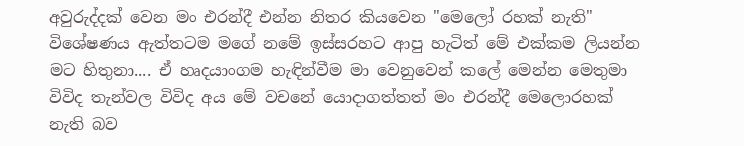අවුරුද්දක් වෙන මං එරන්දී එන්න නිතර කියවෙන "මෙලෝ රහක් නැති" විශේෂණය ඇත්තටම මගේ නමේ ඉස්සරහට ආපු හැටිත් මේ එක්කම ලියන්න මට හිතුනා.... ඒ හෘදයාංගම හැඳින්වීම මා වෙනුවෙන් කලේ මෙන්න මෙතුමා
විවිද තැන්වල විවිද අය මේ වචනේ යොදාගත්තත් මං එරන්දී මෙලොරහක් නැති බව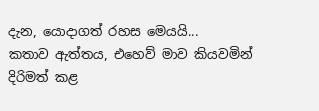දැන, යොදාගත් රහස මෙයයි...
කතාව ඇත්තය, එහෙව් මාව කියවමින් දිරිමත් කළ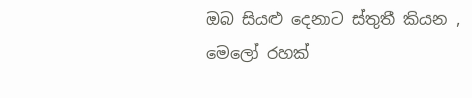ඔබ සියළු දෙනාට ස්තුතී කියන ,
මෙලෝ රහක්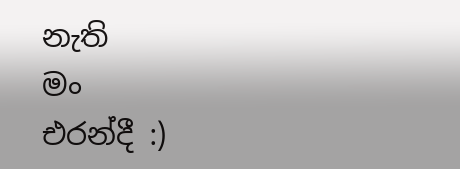නැති
මං
එරන්දී :)